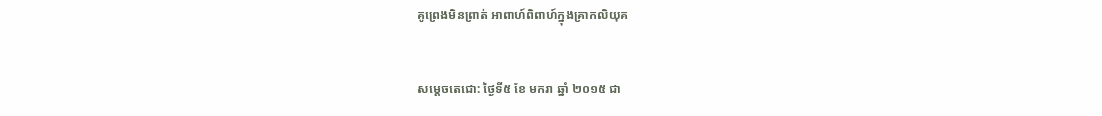គូព្រេងមិនព្រាត់ អាពាហ៍ពិពាហ៍ក្នុងគ្រាកលិយុគ


សម្ដេចតេជោ: ថ្ងៃទី៥ ខែ មករា ឆ្នាំ ២០១៥ ជា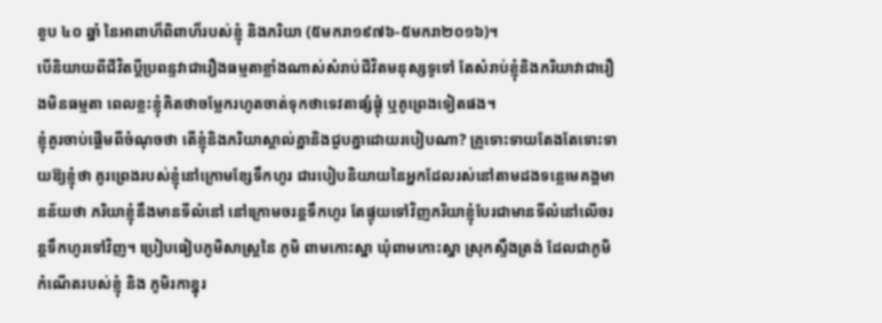ខួប ៤០ ឆ្នាំ នៃអាពាហ៏ពិពាហ៏របស់ខ្ញុំ និងភរិយា (៥មករា១៩៧៦-៥មករា២០១៦)។
បើនិយាយពីជីវិតប្តីប្រពន្ទវាជារឿងធម្មតាខ្លាំងណាស់សំរាប់ជីវិតមនុស្សទូទៅ តែសំរាប់ខ្ញុំនិងភរិយាវាជារឿងមិនធម្មតា ពេលខ្លះខ្ញុំគិតថាចម្លែករហូតចាត់ទុកថាទេវតាផ្សំផ្គុំ ឬគូព្រេងទៀតផង។
ខ្ញុំគួរចាប់ផ្តើមពីចំណុចថា តើខ្ញុំនិងភរិយាស្គាល់គ្នានិងជួបគ្នាដោយរបៀបណា? គ្រូទោះទាយតែងតែទោះទាយឱ្យខ្ញុំថា គូរព្រេងរបស់ខ្ញុំនៅក្រោមខ្សែទឹកហូរ ជារបៀបនិយាយនៃអ្នកដែលរស់នៅតាមដងទន្លេមេគង្គមានន័យថា ភរិយាខ្ញុំនឹងមានទីលំនៅ នៅក្រោមចរន្តទឹកហូរ តែផ្ទុយទៅវិញភរិយាខ្ញុំបែរជាមានទីលំនៅលើចរន្តទឹកហូរទៅវិញ។ ប្រៀបធៀបភូមិសាស្រ្តនៃ ភូមិ ពាមកោះស្នា ឃុំពាមកោះស្នា ស្រុកស្ទឹងត្រង់ ដែលជាភូមិកំណើតរបស់ខ្ញុំ និង ភូមិរកាខ្នុរ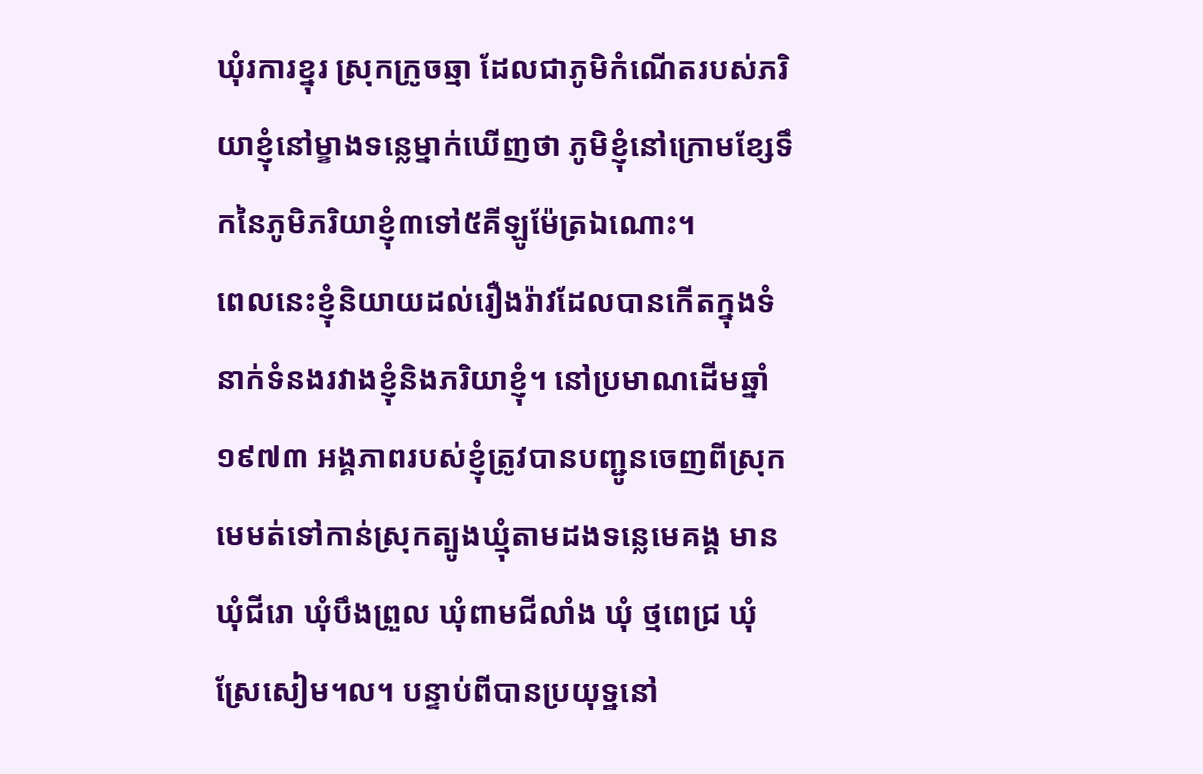ឃុំរការខ្នុរ ស្រុកក្រូចឆ្មា ដែលជាភូមិកំណើតរបស់ភរិយាខ្ញុំនៅម្ខាងទន្លេម្នាក់ឃើញថា ភូមិខ្ញុំនៅក្រោមខ្សែទឹកនៃភូមិភរិយាខ្ញុំ៣ទៅ៥គីឡូម៉ែត្រឯណោះ។
ពេលនេះខ្ញុំនិយាយដល់រឿងរ៉ាវដែលបានកើតក្នុងទំនាក់ទំនងរវាងខ្ញុំនិងភរិយាខ្ញុំ។ នៅប្រមាណដើមឆ្នាំ១៩៧៣ អង្គភាពរបស់ខ្ញុំត្រូវបានបញ្ជូនចេញពីស្រុកមេមត់ទៅកាន់ស្រុកត្បូងឃ្មុំតាមដងទន្លេមេគង្គ មានឃុំជីរោ ឃុំបឹងព្រួល ឃុំពាមជីលាំង ឃុំ ថ្មពេជ្រ ឃុំស្រែសៀម។ល។ បន្ទាប់ពីបានប្រយុទ្ឋនៅ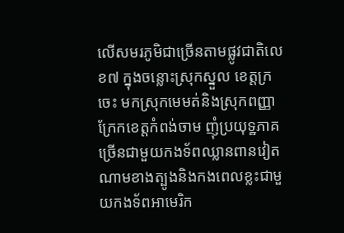លើសមរភូមិជាច្រើនតាមផ្លូវជាតិលេខ៧ ក្នុងចន្លោះស្រុកស្នួល ខេត្តក្រចេះ មកស្រុកមេមត់និងស្រុកពញ្ញាក្រែកខេត្តកំពង់ចាម ញុំប្រយុទ្ឋភាគច្រើនជាមួយកងទ័ពឈ្លានពានវៀតណាមខាងត្បូងនិងកងពេលខ្លះជាមួយកងទ័ពអាមេរិក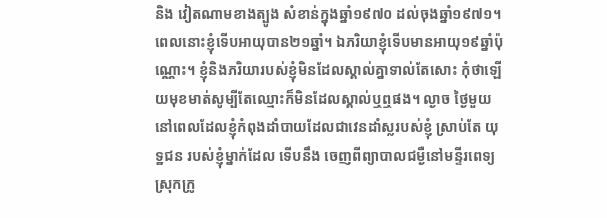និង វៀតណាមខាងត្បូង សំខាន់ក្នុងឆ្នាំ១៩៧០ ដល់ចុងឆ្នាំ១៩៧១។
ពេលនោះខ្ញុំទើបអាយុបាន២១ឆ្នាំ។ ឯភរិយាខ្ញុំទើបមានអាយុ១៩ឆ្នាំប៉ុណ្ណោះ។ ខ្ញុំនិងភរិយារបស់ខ្ញុំមិនដែលស្គាល់គ្នាទាល់តែសោះ កុំថាឡើយមុខមាត់សូម្បីតែឈ្មោះក៏មិនដែលស្គាល់ឬឮផង។ ល្ងាច ថ្ងៃមួយនៅពេលដែលខ្ញុំកំពុងដាំបាយដែលជាវេនដាំស្លរបស់ខ្ញុំ ស្រាប់តែ យុទ្ឋជន របស់ខ្ញុំម្នាក់ដែល ទើបនឹង ចេញពីព្យាបាលជម្ងឺនៅមន្ទីរពេទ្យស្រុកក្រូ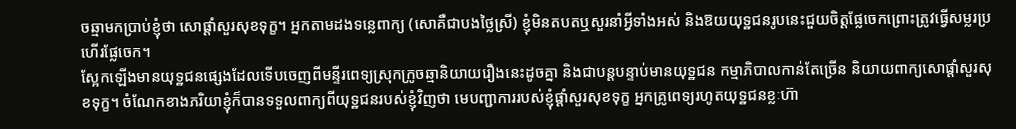ចឆ្មាមកប្រាប់ខ្ញុំថា សោផ្តាំសួរសុខទុក្ខ។ អ្នកតាមដងទន្លេពាក្យ (សោគឺជាបងថ្លៃស្រី) ខ្ញុំមិនតបតឬសួរនាំអ្វីទាំងអស់ និងឱយយុទ្ឋជនរូបនេះជួយចិត្តផ្លែចេកព្រោះត្រូវធ្វើសម្លរប្រហើរផ្លែចេក។
ស្អែកឡើងមានយុទ្ឋជនផ្សេងដែលទើបចេញពីមន្ទីរពេទ្យស្រុកក្រូចឆ្មានិយាយរឿងនេះដូចគ្នា និងជាបន្តបន្ទាប់មានយុទ្ឋជន កម្មាភិបាលកាន់តែច្រើន និយាយពាក្យសោផ្ដាំសួរសុខទុក្ខ។ ចំណែកខាងភរិយាខ្ញុំក៏បានទទួលពាក្យពីយុទ្ឋជនរបស់ខ្ញុំវិញថា មេបញ្ជាការរបស់ខ្ញុំផ្ដាំសួរសុខទុក្ខ អ្នកគ្រូពេទ្យរហូតយុទ្ឋជនខ្លៈហ៊ា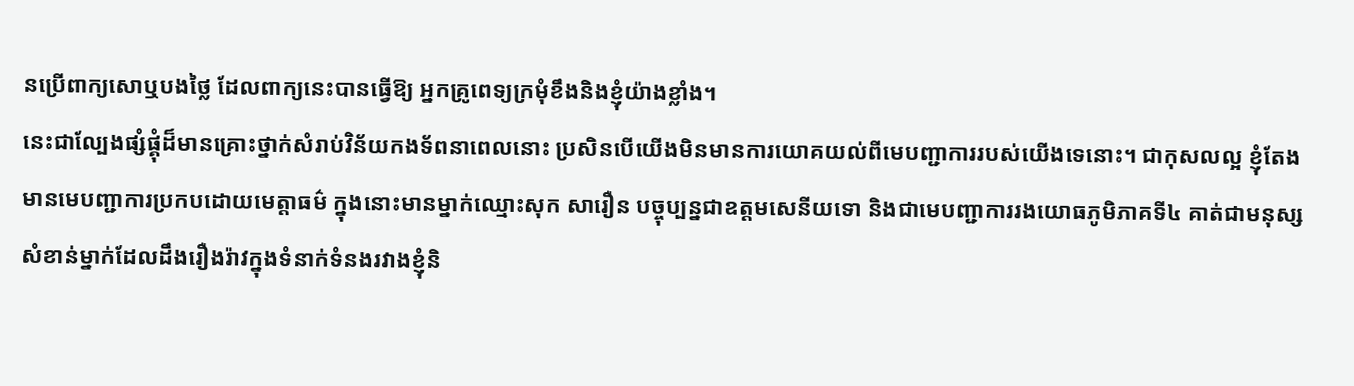នប្រើពាក្យសោឬបងថ្លៃ ដែលពាក្យនេះបានធ្វើឱ្យ អ្នកគ្រូពេទ្យក្រមុំខឹងនិងខ្ញុំយ៉ាងខ្លាំង។
នេះជាល្បែងផ្សំផ្គុំដ៏មានគ្រោះថ្នាក់សំរាប់វិន័យកងទ័ពនាពេលនោះ ប្រសិនបើយើងមិនមានការយោគយល់ពីមេបញ្ជាការរបស់យើងទេនោះ។ ជាកុសលល្អ ខ្ញុំតែងមានមេបញ្ជាការប្រកបដោយមេត្តាធម៌ ក្នុងនោះមានម្នាក់ឈ្មោះសុក សារឿន បច្ចុប្បន្នជាឧត្តមសេនីយទោ និងជាមេបញ្ជាការរងយោធភូមិភាគទី៤ គាត់ជាមនុស្សសំខាន់ម្នាក់ដែលដឹងរឿងរ៉ាវក្នុងទំនាក់ទំនងរវាងខ្ញុំនិ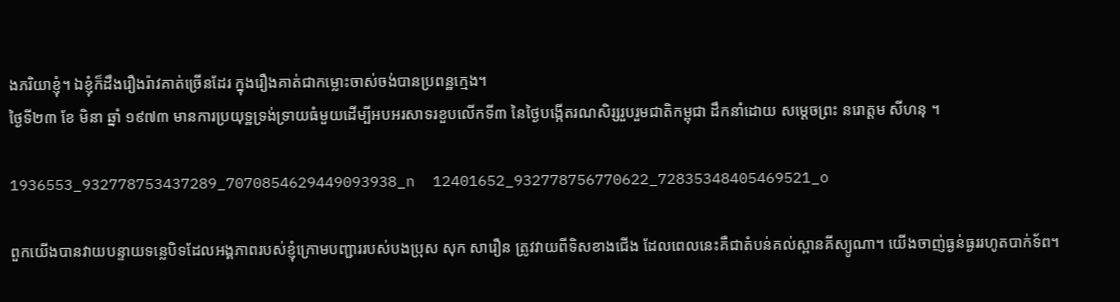ងភរិយាខ្ញុំ។ ឯខ្ញុំក៏ដឹងរឿងរ៉ាវគាត់ច្រើនដែរ ក្នុងរឿងគាត់ជាកម្លោះចាស់ចង់បានប្រពន្ឋក្មេង។
ថ្ងៃទី២៣ ខែ មិនា ឆ្នាំ ១៩៧៣ មានការប្រយុទ្ឋទ្រង់ទ្រាយធំមួយដើម្បីអបអរសាទរខួបលើកទី៣ នៃថ្ងៃបង្កើតរណសិរ្សរួបរួមជាតិកម្ពុជា ដឹកនាំដោយ សម្តេចព្រះ នរោត្តម សីហនុ ។

1936553_932778753437289_7070854629449093938_n  12401652_932778756770622_72835348405469521_o

ពួកយើងបានវាយបន្ទាយទន្លេបិទដែលអង្គភាពរបស់ខ្ញុំក្រោមបញ្ជាររបស់បងប្រុស សុក សារឿន ត្រូវវាយពីទិសខាងជើង ដែលពេលនេះគឺជាតំបន់គល់ស្ពានគីស្យូណា។ យើងចាញ់ធ្ងន់ធ្ងររហូតបាក់ទ័ព។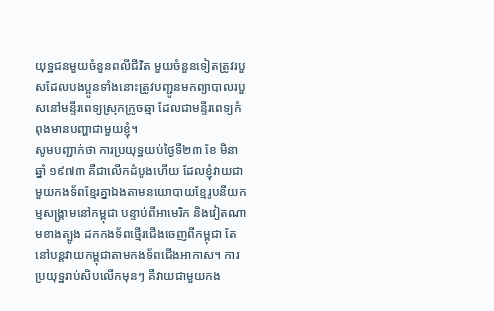យុទ្ឋជនមួយចំនួនពលីជីវិត មួយចំនួនទៀតត្រូវរបួសដែលបងប្អូនទាំងនោះត្រូវបញ្ជូនមកព្យាបាលរបួសនៅមន្ទីរពេទ្យស្រុកក្រូចឆ្មា ដែលជាមន្ទីរពេទ្យកំពុងមានបញ្ហាជាមួយខ្ញុំ។
សូមបញ្ជាក់ថា ការប្រយុទ្ឋយប់ថ្ងៃទី២៣ ខែ មិនា ឆ្នាំ ១៩៧៣ គឺជាលើកដំបូងហើយ ដែលខ្ញុំវាយជាមួយកងទ័ពខ្មែរគ្នាឯងតាមនយោបាយខ្មែរូបនីយកម្មសង្គ្រាមនៅកម្ពុជា បន្ទាប់ពីអាមេរិក និងវៀតណាមខាងត្បូង ដកកងទ័ពថ្មើរជើងចេញពីកម្ពុជា តែនៅបន្តវាយកម្ពុជាតាមកងទ័ពជើងអាកាស។ ការប្រយុទ្ឋរាប់សិបលើកមុនៗ គឺវាយជាមួយកង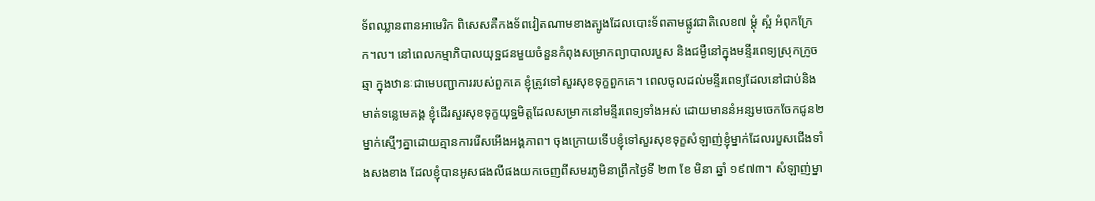ទ័ពឈ្លានពានអាមេរិក ពិសេសគឺកងទ័ពវៀតណាមខាងត្បូងដែលបោះទ័ពតាមផ្លូវជាតិលេខ៧ ម្ដុំ ស្អំ អំពុកក្រែក។ល។ នៅពេលកម្មាភិបាលយុទ្ឋជនមួយចំនួនកំពុងសម្រាកព្យាបាលរបួស និងជម្ងឺនៅក្នុងមន្ទីរពេទ្យស្រុកក្រូចឆ្មា ក្នុងឋានៈជាមេបញ្ជាការរបស់ពួកគេ ខ្ញុំត្រូវទៅសួរសុខទុក្ខពួកគេ។ ពេលចូលដល់មន្ទីរពេទ្យដែលនៅជាប់និងមាត់ទន្លេមេគង្គ ខ្ញុំដើរសួរសុខទុក្ខយុទ្ឋមិត្តដែលសម្រាកនៅមន្ទីរពេទ្យទាំងអស់ ដោយមាននំអន្សមចេកចែកជូន២ម្នាក់ស្មើៗគ្នាដោយគ្មានការរើសអើងអង្គភាព។ ចុងក្រោយទើបខ្ញុំទៅសួរសុខទុក្ខសំឡាញ់ខ្ញុំម្នាក់ដែលរបួសជើងទាំងសងខាង ដែលខ្ញុំបានអូសផងលីផងយកចេញពីសមរភូមិនាព្រឹកថ្ងៃទី ២៣ ខែ មិនា ឆ្នាំ ១៩៧៣។ សំឡាញ់ម្នា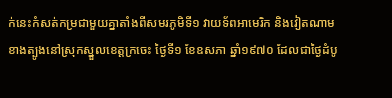ក់នេះកំសត់កម្រជាមួយគ្នាតាំងពីសមរភូមិទី១ វាយទ័ពអាមេរិក និងវៀតណាមខាងត្បូងនៅស្រុកស្នួលខេត្តក្រចេះ ថ្ងៃទី១ ខែឧសភា ឆ្នាំ១៩៧០ ដែលជាថ្ងៃដំបូ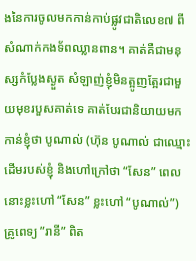ងនៃការចូលមកកាន់កាប់ផ្លូវជាតិលេខ៧ ពីសំណាក់កងទ័ពឈ្លានពាន។ គាត់គឺជាមនុស្សកំប្លែងស្ងួត សំឡាញ់ខ្ញុំមិនត្អូញត្អែរជាមួយមុខរបួសគាត់ទេ គាត់បែរជានិយាយមកកាន់ខ្ញុំថា បូណាល់ (ហ៊ុន បូណាល់ ជាឈ្មោះដើមរបស់ខ្ញុំ និងហៅក្រៅថា “សែន” ពេលនោះខ្លះហៅ “សែន” ខ្លះហៅ “បូណាល់”) គ្រូពេទ្យ ”រានី” ពិត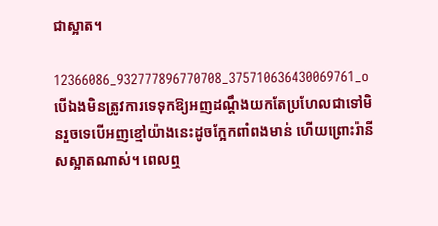ជាស្អាត។

12366086_932777896770708_375710636430069761_oបើឯងមិនត្រូវការទេទុកឱ្យអញដណ្តឹងយកតែប្រហែលជាទៅមិនរួចទេបើអញខ្មៅយ៉ាងនេះដូចក្អែកពាំពងមាន់ ហើយព្រោះរ៉ានីសស្អាតណាស់។ ពេលឮ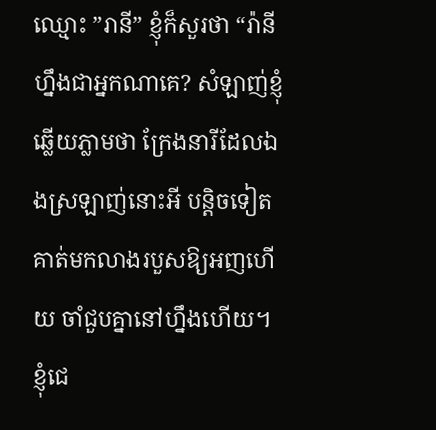ឈ្មោះ ”រានី” ខ្ញុំក៏សួរថា “រ៉ានីហ្នឹងជាអ្នកណាគេ? សំឡាញ់ខ្ញុំឆ្លើយភ្លាមថា ក្រែងនារីដែលឯងស្រឡាញ់នោះអី បន្តិចទៀតគាត់មកលាងរបួសឱ្យអញហើយ ចាំជួបគ្នានៅហ្នឹងហើយ។ ខ្ញុំជេ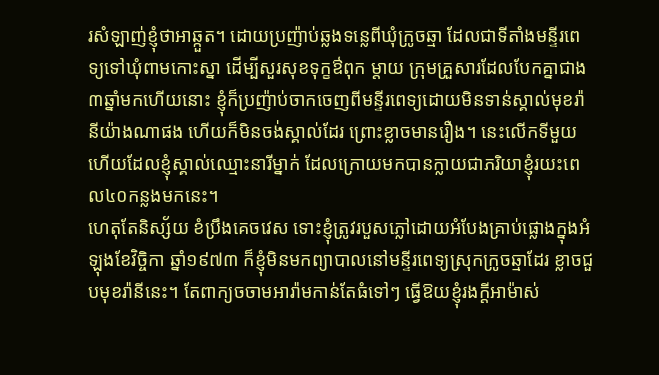រសំឡាញ់ខ្ញុំថាអាឆ្កួត។ ដោយប្រញ៉ាប់ឆ្លងទន្លេពីឃុំក្រូចឆ្មា ដែលជាទីតាំងមន្ទីរពេទ្យទៅឃុំពាមកោះស្នា ដើម្បីសួរសុខទុក្ខឳពុក ម្តាយ ក្រុមគ្រួសារដែលបែកគ្នាជាង៣ឆ្នាំមកហើយនោះ ខ្ញុំក៏ប្រញ៉ាប់ចាកចេញពីមន្ទីរពេទ្យដោយមិនទាន់ស្គាល់មុខរ៉ានីយ៉ាងណាផង ហើយក៏មិនចង់ស្គាល់ដែរ ព្រោះខ្លាចមានរឿង។ នេះលើកទីមួយហើយដែលខ្ញុំស្គាល់ឈ្មោះនារីម្នាក់ ដែលក្រោយមកបានក្លាយជាភរិយាខ្ញុំរយះពេល៤០កន្លងមកនេះ។
ហេតុតែនិស្ស័យ ខំប្រឹងគេចវេស ទោះខ្ញុំត្រូវរបួសភ្លៅដោយអំបែងគ្រាប់ផ្លោងក្នុងអំឡុងខែវិច្ចិកា ឆ្នាំ១៩៧៣ ក៏ខ្ញុំមិនមកព្យាបាលនៅមន្ទីរពេទ្យស្រុកក្រូចឆ្មាដែរ ខ្លាចជួបមុខរ៉ានីនេះ។ តែពាក្យចចាមអារ៉ាមកាន់តែធំទៅៗ ធ្វើឱយខ្ញុំរងក្តីអាម៉ាស់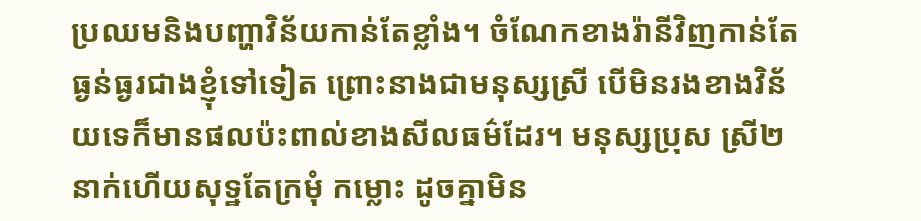ប្រឈមនិងបញ្ហាវិន័យកាន់តែខ្លាំង។ ចំណែកខាងរ៉ានីវិញកាន់តែធ្ងន់ធ្ងរជាងខ្ញុំទៅទៀត ព្រោះនាងជាមនុស្សស្រី បើមិនរងខាងវិន័យទេក៏មានផលប៉ះពាល់ខាងសីលធម៌ដែរ។ មនុស្សប្រុស ស្រី២នាក់ហើយសុទ្ឋតែក្រមុំ កម្លោះ ដូចគ្នាមិន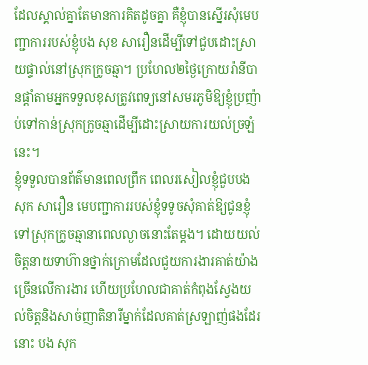ដែលស្គាល់គ្នាតែមានការគិតដូចគ្នា គឺខ្ញុំបានស្នើរសុំមេបញ្ជាការរបស់ខ្ញុំបង សុខ សារឿនដើម្បីទៅជួបដោះស្រាយផ្ទាល់នៅស្រុកក្រូចឆ្មា។ ប្រហែល២ថ្ងៃក្រោយរ៉ានីបានផ្តាំតាមអ្នកទទួលខុសត្រូវពេទ្យនៅសមរភូមិឱ្យខ្ញុំប្រញ៉ាប់ទៅកាន់ស្រុកក្រូចឆ្មាដើម្បីដោះស្រាយការយល់ច្រឡំនេះ។
ខ្ញុំទទួលបានព័ត៌មានពេលព្រឹក ពេលរសៀលខ្ញុំជួបបង សុក សារឿន មេបញ្ជាការរបស់ខ្ញុំទទូចសុំគាត់ឱ្យជូនខ្ញុំទៅស្រុកក្រូចឆ្មានាពេលល្ងាចនោះតែម្ដង។ ដោយយល់ចិត្តនាយទាហ៊ានថ្នាក់ក្រោមដែលជួយការងារគាត់យ៉ាងច្រើនលើការងារ ហើយប្រហែលជាគាត់កំពុងស្វែងយល់ចិត្តនិងសាច់ញាតិនារីម្នាក់ដែលគាត់ស្រឡាញ់ផងដែរនោះ បង សុក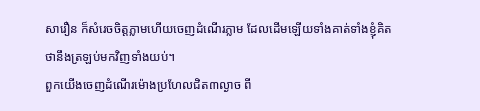សារឿន ក៏សំរេចចិត្តភ្លាមហើយចេញដំណើរភ្លាម ដែលដើមឡើយទាំងគាត់ទាំងខ្ញុំគិតថានឹងត្រឡប់មកវិញទាំងយប់។
ពួកយើងចេញដំណើរម៉ោងប្រហែលជិត៣ល្ងាច ពី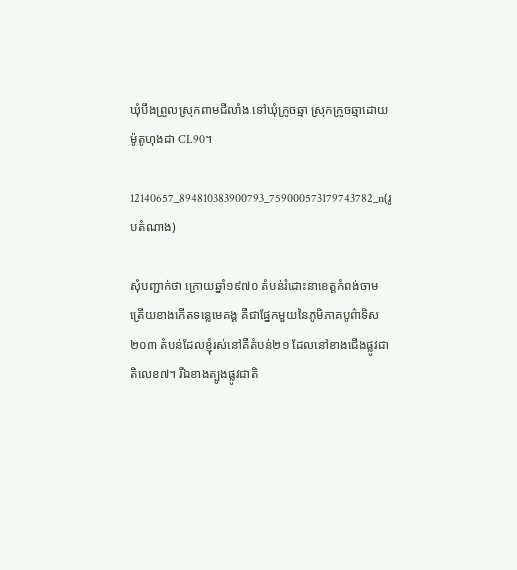ឃុំបឹងព្រួលស្រុកពាមជីលាំង ទៅឃុំក្រូចឆ្មា ស្រុកក្រូចឆ្មាដោយម៉ូតូហុងដា CL90។

12140657_894810383900793_759000573179743782_n(រូបតំណាង)

សុំបញ្ជាក់ថា ក្រោយឆ្នាំ១៩៧០ តំបន់រំដោះនាខេត្តកំពង់ចាមត្រើយខាងកើតទន្លេមេគង្គ គឺជាផ្នែកមួយនៃភូមិភាគបូព៌ាទិស២០៣ តំបន់ដែលខ្ញុំរស់នៅគឺតំបន់២១ ដែលនៅខាងជើងផ្លូវជាតិលេខ៧។ រីឯខាងត្បូងផ្លូវជាតិ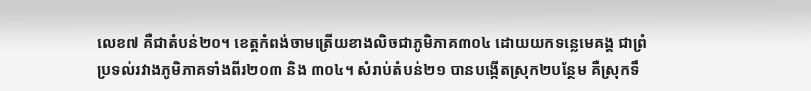លេខ៧ គឺជាតំបន់២០។ ខេត្តកំពង់ចាមត្រើយខាងលិចជាភូមិភាគ៣០៤ ដោយយកទន្លេមេគង្គ ជាព្រំប្រទល់រវាងភូមិភាគទាំងពីរ២០៣ និង ៣០៤។ សំរាប់តំបន់២១ បានបង្កើតស្រុក២បន្ថែម គឺស្រុកទឹ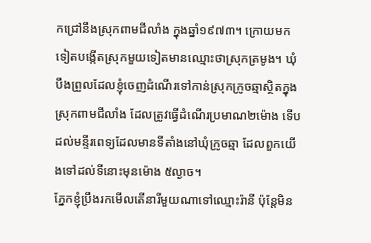កជ្រៅនឹងស្រុកពាមជីលាំង ក្នុងឆ្នាំ១៩៧៣។ ក្រោយមកទៀតបង្កើតស្រុកមួយទៀតមានឈ្មោះថាស្រុកត្រមូង។ ឃុំបឹងព្រួលដែលខ្ញុំចេញដំណើរទៅកាន់ស្រុកក្រូចឆ្មាស្ថិតក្នុងស្រុកពាមជីលាំង ដែលត្រូវធ្វើដំណើរប្រមាណ២ម៉ោង ទើបដល់មន្ទីរពេទ្យដែលមានទីតាំងនៅឃុំក្រូចឆ្មា ដែលពួកយើងទៅដល់ទីនោះមុនម៉ោង ៥ល្ងាច។
ភ្នែកខ្ញុំប្រឹងរកមើលតើនារីមួយណាទៅឈ្មោះរ៉ានី ប៉ុន្តែមិន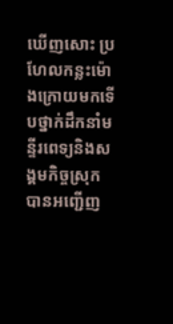ឃើញសោះ ប្រហែលកន្លះម៉ោងក្រោយមកទើបថ្នាក់ដឹកនាំមន្ទីរពេទ្យនិងសង្គមកិច្ចស្រុកបានអញ្ជើញ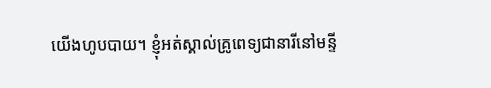យើងហូបបាយ។ ខ្ញុំអត់ស្គាល់គ្រូពេទ្យជានារីនៅមន្ទី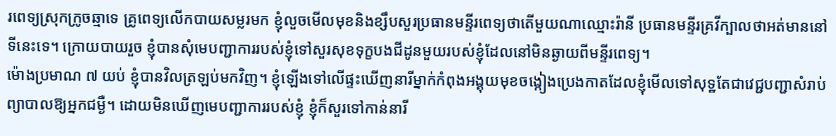រពេទ្យស្រុកក្រូចឆ្មាទេ គ្រូពេទ្យលើកបាយសម្លរមក ខ្ញុំលួចមើលមុខនិងខ្សឹបសួរប្រធានមន្ទីរពេទ្យថាតើមួយណាឈ្មោះរ៉ានី ប្រធានមន្ទីរគ្រវីក្បាលថាអត់មាននៅទីនេះទេ។ ក្រោយបាយរួច ខ្ញុំបានសុំមេបញ្ជាការរបស់ខ្ញុំទៅសួរសុខទុក្ខបងជីដូនមួយរបស់ខ្ញុំដែលនៅមិនឆ្ងាយពីមន្ទីរពេទ្យ។
ម៉ោងប្រមាណ ៧ យប់ ខ្ញុំបានវិលត្រឡប់មកវិញ។ ខ្ញុំឡើងទៅលើផ្ទះឃើញនារីម្នាក់កំពុងអង្គុយមុខចង្កៀងប្រេងកាតដែលខ្ញុំមើលទៅសុទ្ឋតែជាវេជ្ជបញ្ជាសំរាប់ព្យាបាលឱ្យអ្នកជម្ងឺ។ ដោយមិនឃើញមេបញ្ជាការរបស់ខ្ញុំ ខ្ញុំក៏សួរទៅកាន់នារី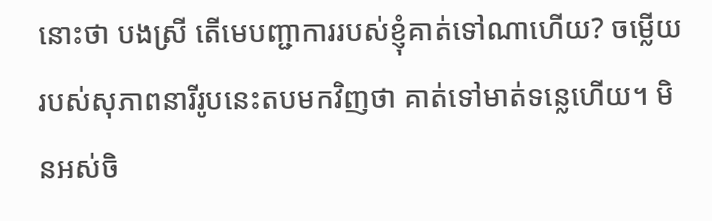នោះថា បងស្រី តើមេបញ្ជាការរបស់ខ្ញុំគាត់ទៅណាហើយ? ចម្លើយរបស់សុភាពនារីរូបនេះតបមកវិញថា គាត់ទៅមាត់ទន្លេហើយ។ មិនអស់ចិ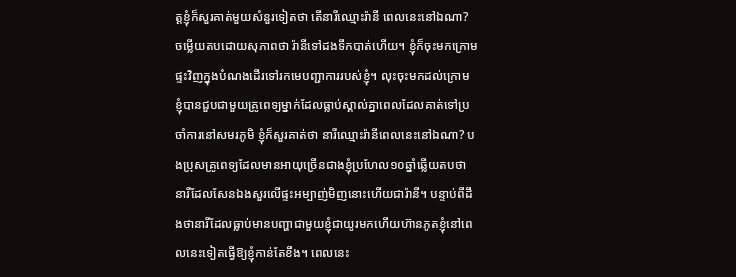ត្តខ្ញុំក៏សួរគាត់មួយសំនួរទៀតថា តើនារីឈ្មោះរ៉ានី ពេលនេះនៅឯណា? ចម្លើយតបដោយសុភាពថា រ៉ានីទៅដងទឹកបាត់ហើយ។ ខ្ញុំក៏ចុះមកក្រោមផ្ទះវិញក្នុងបំណងដើរទៅរកមេបញ្ជាការរបស់ខ្ញុំ។ លុះចុះមកដល់ក្រោម ខ្ញុំបានជួបជាមួយគ្រូពេទ្យម្នាក់ដែលធ្លាប់ស្គាល់គ្នាពេលដែលគាត់ទៅប្រចាំការនៅសមរភូមិ ខ្ញុំក៏សួរគាត់ថា នារីឈ្មោះរ៉ានីពេលនេះនៅឯណា? បងប្រុសគ្រូពេទ្យដែលមានអាយុច្រើនជាងខ្ញុំប្រហែល១០ឆ្នាំឆ្លើយតបថា នារីដែលសែនឯងសួរលើផ្ទះអម្បាញ់មិញនោះហើយជារ៉ានី។ បន្ទាប់ពីដឹងថានារីដែលធ្លាប់មានបញ្ហាជាមួយខ្ញុំជាយូរមកហើយហ៊ានភូតខ្ញុំនៅពេលនេះទៀតធ្វើឱ្យខ្ញុំកាន់តែខឹង។ ពេលនេះ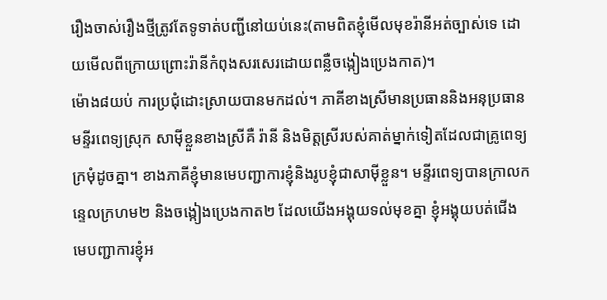រឿងចាស់រឿងថ្មីត្រូវតែទូទាត់បញ្ជីនៅយប់នេះ(តាមពិតខ្ញុំមើលមុខរ៉ានីអត់ច្បាស់ទេ ដោយមើលពីក្រោយព្រោះរ៉ានីកំពុងសរសេរដោយពន្លឺចង្កៀងប្រេងកាត)។
ម៉ោង៨យប់ ការប្រជុំដោះស្រាយបានមកដល់។ ភាគីខាងស្រីមានប្រធាននិងអនុប្រធានមន្ទីរពេទ្យស្រុក សាម៉ីខ្លួនខាងស្រីគឺ រ៉ានី និងមិត្តស្រីរបស់គាត់ម្នាក់ទៀតដែលជាគ្រូពេទ្យក្រមុំដូចគ្នា។ ខាងភាគីខ្ញុំមានមេបញ្ជាការខ្ញុំនិងរូបខ្ញុំជាសាម៉ីខ្លួន។ មន្ទីរពេទ្យបានក្រាលកន្ទេលក្រហម២ និងចង្កៀងប្រេងកាត២ ដែលយើងអង្គុយទល់មុខគ្នា ខ្ញុំអង្គុយបត់ជើង មេបញ្ជាការខ្ញុំអ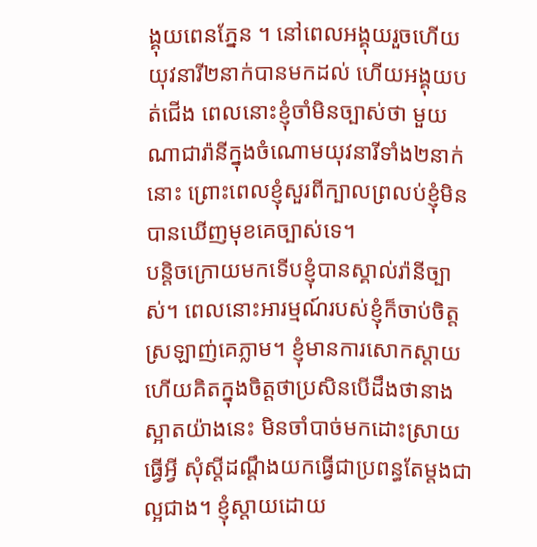ង្គុយពេនភ្នែន ។ នៅពេលអង្គុយរួចហើយ យុវនារី២នាក់បានមកដល់ ហើយអង្គុយបត់ជើង ពេលនោះខ្ញុំចាំមិនច្បាស់ថា មួយណាជារ៉ានីក្នុងចំណោមយុវនារីទាំង២នាក់នោះ ព្រោះពេលខ្ញុំសួរពីក្បាលព្រលប់ខ្ញុំមិនបានឃើញមុខគេច្បាស់ទេ។
បន្តិចក្រោយមកទើបខ្ញុំបានស្គាល់រ៉ានីច្បាស់។ ពេលនោះអារម្មណ៍របស់ខ្ញុំក៏ចាប់ចិត្តស្រឡាញ់គេភ្លាម។ ខ្ញុំមានការសោកស្តាយ ហើយគិតក្នុងចិត្តថាប្រសិនបើដឹងថានាងស្អាតយ៉ាងនេះ មិនចាំបាច់មកដោះស្រាយធ្វើអ្វី សុំស្តីដណ្តឹងយកធ្វើជាប្រពន្ធតែម្តងជាល្អជាង។ ខ្ញុំស្តាយដោយ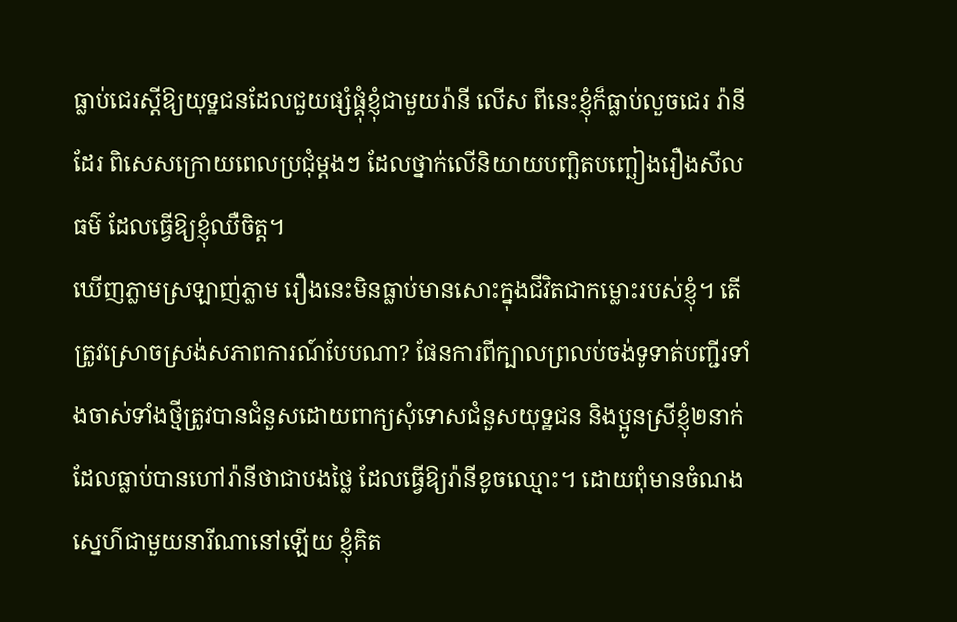ធ្លាប់ជេរស្តីឱ្យយុទ្ឋជនដែលជួយផ្សំផ្គុំខ្ញុំជាមួយរ៉ានី លើស ពីនេះខ្ញុំក៏ធ្លាប់លួចជេរ រ៉ានីដែរ ពិសេសក្រោយពេលប្រជុំម្តងៗ ដែលថ្នាក់លើនិយាយបញ្ឆិតបញ្ឆៀងរឿងសីលធម៌ ដែលធ្វើឱ្យខ្ញុំឈឺចិត្ត។
ឃើញភ្លាមស្រឡាញ់ភ្លាម រឿងនេះមិនធ្លាប់មានសោះក្នុងជីវិតជាកម្លោះរបស់ខ្ញុំ។ តើត្រូវស្រោចស្រង់សភាពការណ៍បែបណា? ផែនការពីក្បាលព្រលប់ចង់ទូទាត់បញ្ជីរទាំងចាស់ទាំងថ្មីត្រូវបានជំនួសដោយពាក្យសុំទោសជំនួសយុទ្ឋជន និងប្អូនស្រីខ្ញុំ២នាក់ ដែលធ្លាប់បានហៅរ៉ានីថាជាបងថ្លៃ ដែលធ្វើឱ្យរ៉ានីខូចឈ្មោះ។ ដោយពុំមានចំណងស្នេហ៌ជាមួយនារីណានៅឡើយ ខ្ញុំគិត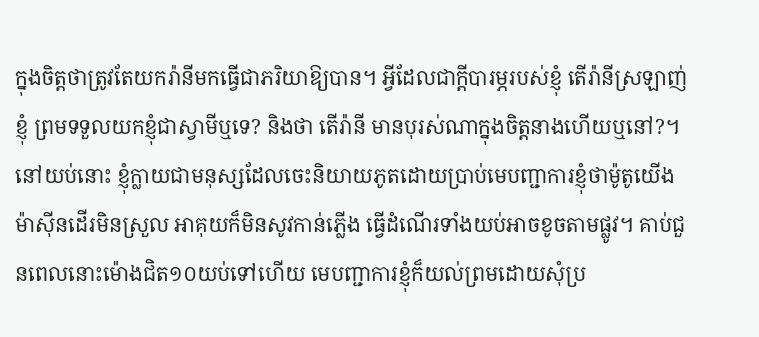ក្នុងចិត្តថាត្រូវតែយករ៉ានីមកធ្វើជាភរិយាឱ្យបាន។ អ្វីដែលជាក្តីបារម្ភរបស់ខ្ញុំ តើរ៉ានីស្រឡាញ់ខ្ញុំ ព្រមទទួលយកខ្ញុំជាស្វាមីឬទេ? និងថា តើរ៉ានី មានបុរស់ណាក្នុងចិត្តនាងហើយឬនៅ?។
នៅយប់នោះ ខ្ញុំក្លាយជាមនុស្សដែលចេះនិយាយភូតដោយប្រាប់មេបញ្ជាការខ្ញុំថាម៉ូតូយើងម៉ាស៊ីនដើរមិនស្រួល អាគុយក៏មិនសូវកាន់ភ្លើង ធ្វើដំណើរទាំងយប់អាចខូចតាមផ្លូវ។ គាប់ជួនពេលនោះម៉ោងជិត១០យប់ទៅហើយ មេបញ្ជាការខ្ញុំក៏យល់ព្រមដោយសុំប្រ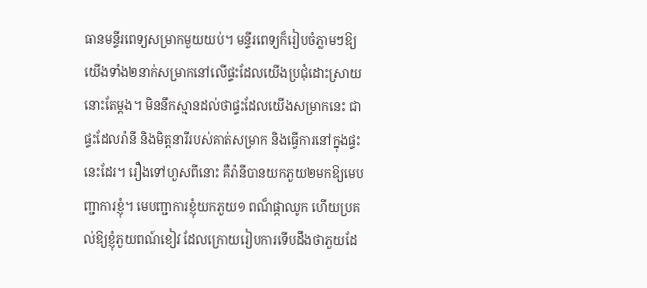ធានមន្ទីរពេទ្យសម្រាកមួយយប់។ មន្ទីរពេទ្យក៏រៀបចំភ្លាមៗឱ្យយើងទាំង២នាក់សម្រាកនៅលើផ្ទះដែលយើងប្រជុំដោះស្រាយនោះតែម្ដង។ មិននឹកស្មានដល់ថាផ្ទះដែលយើងសម្រាកនេះ ជាផ្ទះដែលរ៉ានី និងមិត្តនារីរបស់គាត់សម្រាក និងធ្វើការនៅក្នុងផ្ទះនេះដែរ។ រឿងទៅហួសពីនោះ គឺរ៉ានីបានយកភួយ២មកឱ្យមេបញ្ជាការខ្ញុំ។ មេបញ្ជាការខ្ញុំយកភួយ១ ពណ៏ផ្កាឈូក ហើយប្រគល់ឱ្យខ្ញុំភួយពណ៍ខៀវ ដែលក្រោយរៀបការទើបដឹងថាភួយដែ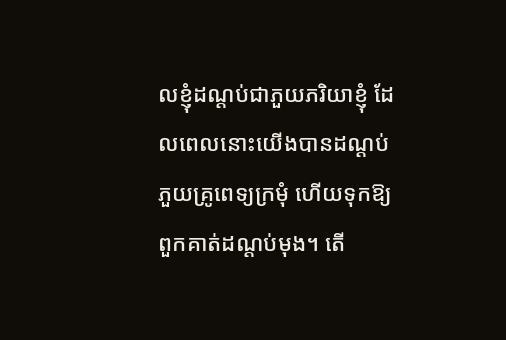លខ្ញុំដណ្តប់ជាភួយភរិយាខ្ញុំ ដែលពេលនោះយើងបានដណ្ដប់ភួយគ្រូពេទ្យក្រមុំ ហើយទុកឱ្យពួកគាត់ដណ្តប់មុង។ តើ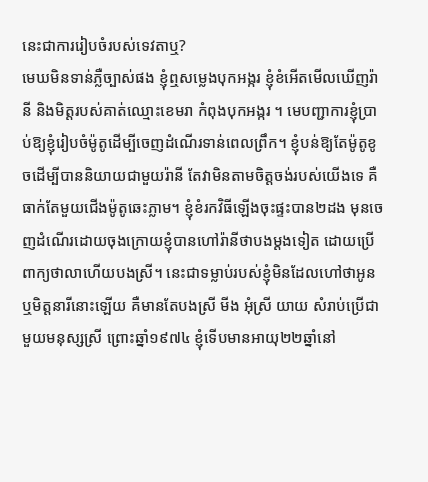នេះជាការរៀបចំរបស់ទេវតាឬ?
មេឃមិនទាន់ភ្លឺច្បាស់ផង ខ្ញុំឮសម្លេងបុកអង្ករ ខ្ញុំខំអើតមើលឃើញរ៉ានី និងមិត្តរបស់គាត់ឈ្មោះខេមរា កំពុងបុកអង្ករ ។ មេបញ្ជាការខ្ញុំប្រាប់ឱ្យខ្ញុំរៀបចំម៉ូតូដើម្បីចេញដំណើរទាន់ពេលព្រឹក។ ខ្ញុំបន់ឱ្យតែម៉ូតូខូចដើម្បីបាននិយាយជាមួយរ៉ានី តែវាមិនតាមចិត្តចង់របស់យើងទេ គឺធាក់តែមួយជើងម៉ូតូឆេះភ្លាម។ ខ្ញុំខំរកវិធីឡើងចុះផ្ទះបាន២ដង មុនចេញដំណើរដោយចុងក្រោយខ្ញុំបានហៅរ៉ានីថាបងម្តងទៀត ដោយប្រើពាក្យថាលាហើយបងស្រី។ នេះជាទម្លាប់របស់ខ្ញុំមិនដែលហៅថាអូន ឬមិត្តនារីនោះឡើយ គឺមានតែបងស្រី មីង អុំស្រី យាយ សំរាប់ប្រើជាមួយមនុស្សស្រី ព្រោះឆ្នាំ១៩៧៤ ខ្ញុំទើបមានអាយុ២២ឆ្នាំនៅ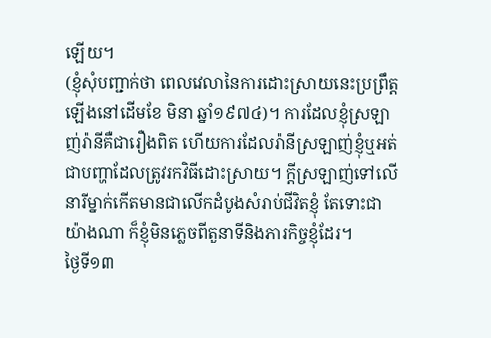ឡើយ។
(ខ្ញុំសុំបញ្ជាក់ថា ពេលវេលានៃការដោះស្រាយនេះប្រព្រឹត្តឡើងនៅដើមខែ មិនា ឆ្នាំ១៩៧៤)។ ការដែលខ្ញុំស្រឡាញ់រ៉ានីគឺជារឿងពិត ហើយការដែលរ៉ានីស្រឡាញ់ខ្ញុំឬអត់ជាបញ្ហាដែលត្រូវរកវិធីដោះស្រាយ។ ក្ដីស្រឡាញ់ទៅលើនារីម្នាក់កើតមានជាលើកដំបូងសំរាប់ជីវិតខ្ញុំ តែទោះជាយ៉ាងណា ក៏ខ្ញុំមិនភ្លេចពីតួនាទីនិងភារកិច្ចខ្ញុំដែរ។
ថ្ងៃទី១៣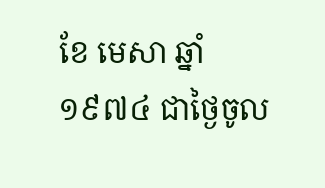ខែ មេសា ឆ្នាំ ១៩៧៤ ជាថ្ងៃចូល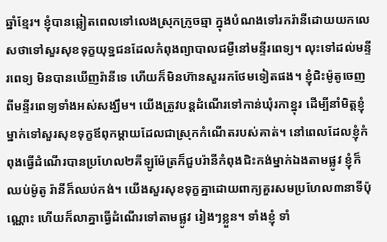ឆ្នាំខ្មែរ។ ខ្ញុំបានឆ្លៀតពេលទៅលេងស្រុកក្រូចឆ្មា ក្នុងបំណងទៅរករ៉ានីដោយយកលេសថាទៅសួរសុខទុក្ខយុទ្ឋជនដែលកំពុងព្យាបាលជម្ងឺនៅមន្ទីរពេទ្យ។ លុះទៅដល់មន្ទីរពេទ្យ មិនបានឃើញរ៉ានីទេ ហើយក៏មិនហ៊ានសួររកថែមទៀតផង។ ខ្ញុំជិះម៉ូតូចេញពីមន្ទីរពេទ្យទាំងអស់សង្ឃឹម។ យើងត្រូវបន្តដំណើរទៅកាន់ឃុំរកាខ្នុរ ដើម្បីនាំមិត្តខ្ញុំម្នាក់ទៅសួរសុខទុក្ខឪពុកម្តាយដែលជាស្រុកកំណើតរបស់គាត់។ នៅពេលដែលខ្ញុំកំពុងធ្វើដំណើរបានប្រហែល២គីឡូម៉ែត្រក៏ជួបរ៉ានីកំពុងជិះកង់ម្នាក់ឯងតាមផ្លូវ ខ្ញុំក៏ឈប់ម៉ូតូ រ៉ានីក៏ឈប់កង់។ យើងសួរសុខទុក្ខគ្នាដោយពាក្យគួរសមប្រហែល៣នាទីប៉ុណ្ណោះ ហើយក៏លាគ្នាធ្វើដំណើរទៅតាមផ្លូវ រៀងៗខ្លួន។ ទាំងខ្ញុំ ទាំ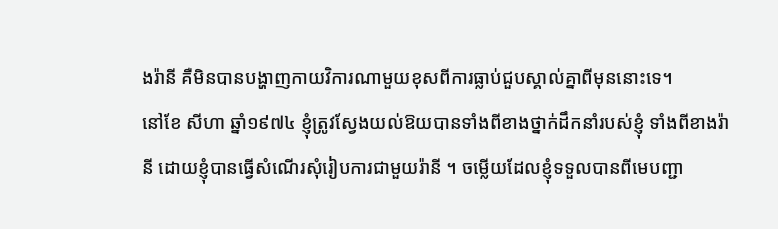ងរ៉ានី គឺមិនបានបង្ហាញកាយវិការណាមួយខុសពីការធ្លាប់ជួបស្គាល់គ្នាពីមុននោះទេ។
នៅខែ សីហា ឆ្នាំ១៩៧៤ ខ្ញុំត្រូវស្វែងយល់ឱយបានទាំងពីខាងថ្នាក់ដឹកនាំរបស់ខ្ញុំ ទាំងពីខាងរ៉ានី ដោយខ្ញុំបានធ្វើសំណើរសុំរៀបការជាមួយរ៉ានី ។ ចម្លើយដែលខ្ញុំទទួលបានពីមេបញ្ជា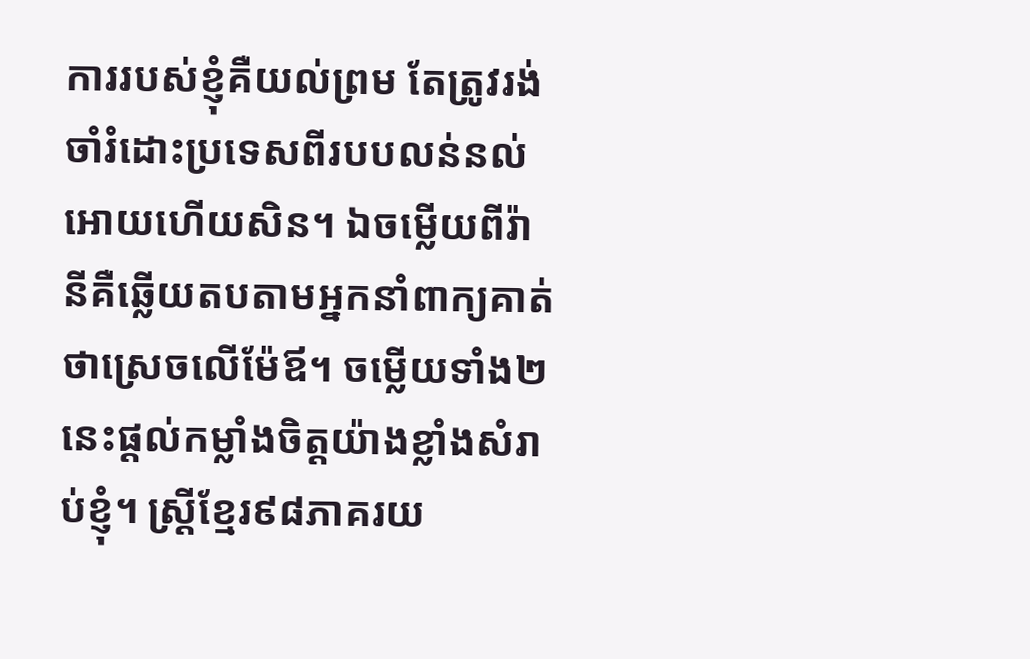ការរបស់ខ្ញុំគឺយល់ព្រម តែត្រូវរង់ចាំរំដោះប្រទេសពីរបបលន់នល់អោយហើយសិន។ ឯចម្លើយពីរ៉ានីគឺឆ្លើយតបតាមអ្នកនាំពាក្យគាត់ថាស្រេចលើម៉ែឪ។ ចម្លើយទាំង២នេះផ្តល់កម្លាំងចិត្តយ៉ាងខ្លាំងសំរាប់ខ្ញុំ។ ស្ត្រីខ្មែរ៩៨ភាគរយ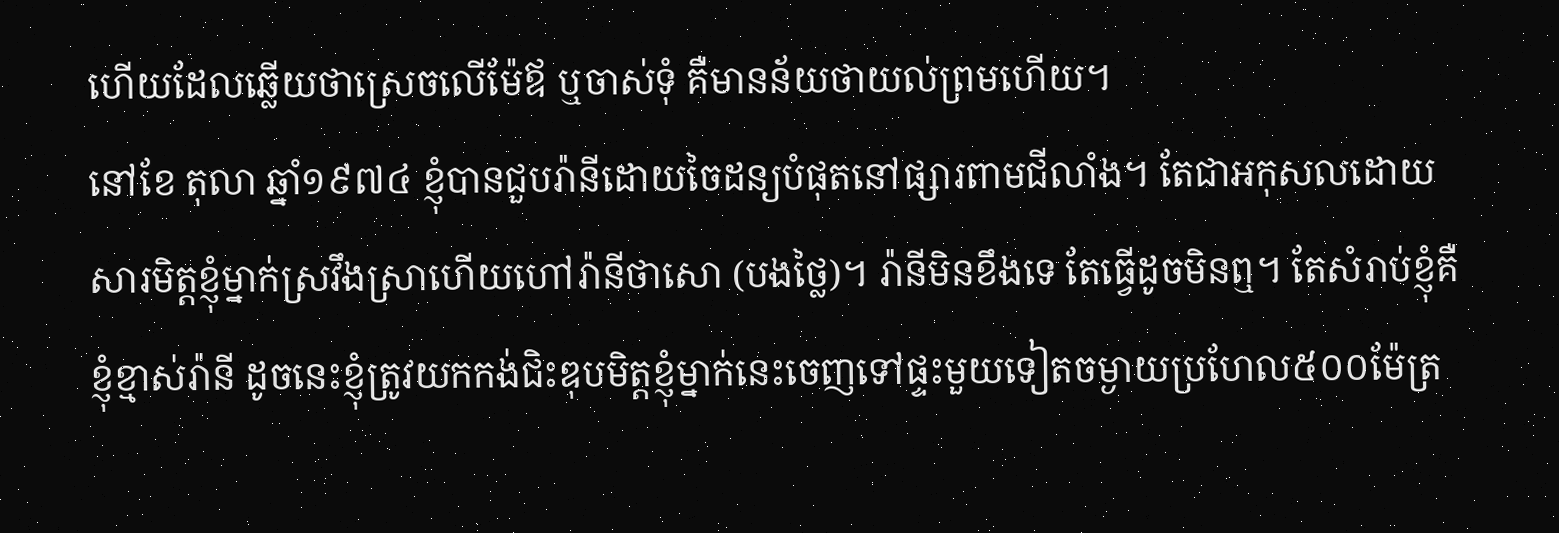ហើយដែលឆ្លើយថាស្រេចលើម៉ែឪ ឬចាស់ទុំ គឺមានន័យថាយល់ព្រមហើយ។
នៅខែ តុលា ឆ្នាំ១៩៧៤ ខ្ញុំបានជួបរ៉ានីដោយចៃដន្យបំផុតនៅផ្សារពាមជីលាំង។ តែជាអកុសលដោយសារមិត្តខ្ញុំម្នាក់ស្រវឹងស្រាហើយហៅរ៉ានីថាសោ (បងថ្លៃ)។ រ៉ានីមិនខឹងទេ តែធ្វើដូចមិនឮ។ តែសំរាប់ខ្ញុំគឺខ្ញុំខ្មាស់រ៉ានី ដូចនេះខ្ញុំត្រូវយកកង់ជិះឌុបមិត្តខ្ញុំម្នាក់នេះចេញទៅផ្ទះមួយទៀតចម្ងាយប្រហែល៥០០ម៉ែត្រ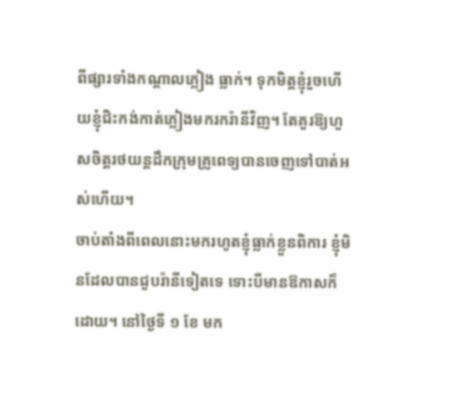ពីផ្សារទាំងកណ្តាលភ្លៀង ធ្លាក់។ ទុកមិត្តខ្ញុំរួចហើយខ្ញុំជិះកង់កាត់ភ្លៀងមករករ៉ានីវិញ។ តែគួរឱ្យហួសចិត្តរថយន្តដឹកក្រុមគ្រូពេទ្យបានចេញទៅបាត់អស់ហើយ។
ចាប់តាំងពីពេលនោះមករហូតខ្ញុំធ្លាក់ខ្លួនពិការ ខ្ញុំមិនដែលបានជួបរ៉ានីទៀតទេ ទោះបីមានឱកាសក៏ដោយ។ នៅថ្ងៃទី ១ ខែ មក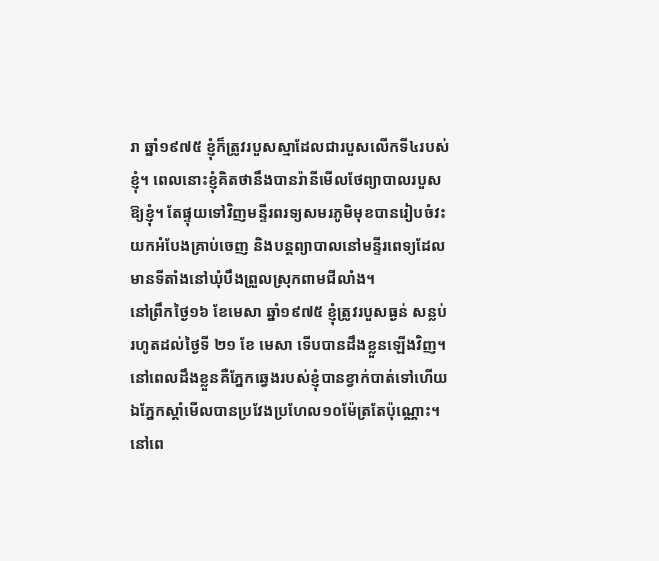រា ឆ្នាំ១៩៧៥ ខ្ញុំក៏ត្រូវរបួសស្មាដែលជារបួសលើកទី៤របស់ខ្ញុំ។ ពេលនោះខ្ញុំគិតថានឹងបានរ៉ានីមើលថែព្យាបាលរបួសឱ្យខ្ញុំ។ តែផ្ទុយទៅវិញមន្ទីរពរទ្យសមរភូមិមុខបានរៀបចំវះយកអំបែងគ្រាប់ចេញ និងបន្តព្យាបាលនៅមន្ទីរពេទ្យដែលមានទីតាំងនៅឃុំបឹងព្រួលស្រុកពាមជីលាំង។
នៅព្រឹកថ្ងៃ១៦ ខែមេសា ឆ្នាំ១៩៧៥ ខ្ញុំត្រូវរបួសធ្ងន់ សន្លប់រហូតដល់ថ្ងៃទី ២១ ខែ មេសា ទើបបានដឹងខ្លួនឡើងវិញ។ នៅពេលដឹងខ្លួនគឺភ្នែកឆ្វេងរបស់ខ្ញុំបានខ្វាក់បាត់ទៅហើយ ឯភ្នែកស្តាំមើលបានប្រវែងប្រហែល១០ម៉ែត្រតែប៉ុណ្ណោះ។ នៅពេ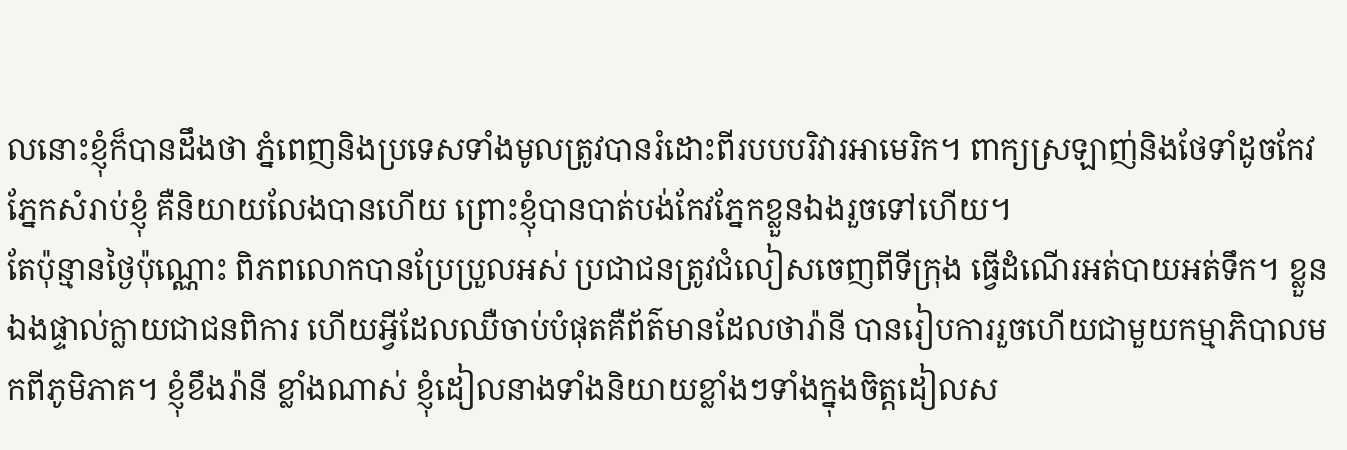លនោះខ្ញុំក៏បានដឹងថា ភ្នំពេញនិងប្រទេសទាំងមូលត្រូវបានរំដោះពីរបបបរិវារអាមេរិក។ ពាក្យស្រឡាញ់និងថែទាំដូចកែវភ្នែកសំរាប់ខ្ញុំ គឺនិយាយលែងបានហើយ ព្រោះខ្ញុំបានបាត់បង់កែវភ្នែកខ្លួនឯងរួចទៅហើយ។
តែប៉ុន្មានថ្ងៃប៉ុណ្ណោះ ពិភពលោកបានប្រែប្រួលអស់ ប្រជាជនត្រូវជំលៀសចេញពីទីក្រុង ធ្វើដំណើរអត់បាយអត់ទឹក។ ខ្លួនឯងផ្ទាល់ក្លាយជាជនពិការ ហើយអ្វីដែលឈឺចាប់បំផុតគឺព័ត៌មានដែលថារ៉ានី បានរៀបការរួចហើយជាមួយកម្មាភិបាលមកពីភូមិភាគ។ ខ្ញុំខឹងរ៉ានី ខ្លាំងណាស់ ខ្ញុំដៀលនាងទាំងនិយាយខ្លាំងៗទាំងក្នុងចិត្តដៀលស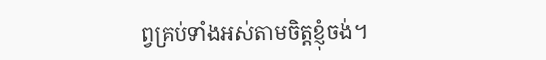ព្វគ្រប់ទាំងអស់តាមចិត្តខ្ញុំចង់។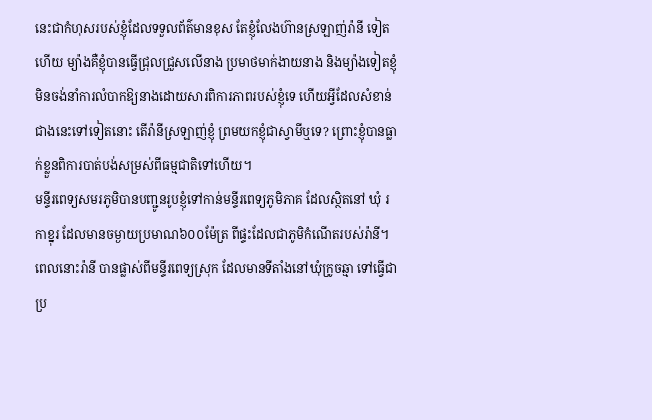នេះជាកំហុសរបស់ខ្ញុំដែលទទួលព័ត៌មានខុស តែខ្ញុំលែងហ៊ានស្រឡាញ់រ៉ានី ទៀតហើយ ម្យ៉ាងគឺខ្ញុំបានធ្វើជ្រុលជ្រួសលើនាង ប្រមាថមាក់ងាយនាង និងម្យ៉ាងទៀតខ្ញុំមិនចង់នាំការលំបាកឱ្យនាងដោយសារពិការភាពរបស់ខ្ញុំទេ ហើយអ្វីដែលសំខាន់ជាងនេះទៅទៀតនោះ តើរ៉ានីស្រឡាញ់ខ្ញុំ ព្រមយកខ្ញុំជាស្វាមីឬទេ? ព្រោះខ្ញុំបានធ្លាក់ខ្លួនពិការបាត់បង់សម្រស់ពីធម្មជាតិទៅហើយ។
មន្ទីរពេទ្យសមរភូមិបានបញ្ជូនរូបខ្ញុំទៅកាន់មន្ទីរពេទ្យភូមិភាគ ដែលស្ថិតនៅ ឃុំ រកាខ្នុរ ដែលមានចម្ងាយប្រមាណ៦០០ម៉ែត្រ ពីផ្ទះដែលជាភូមិកំណើតរបស់រ៉ានី។ ពេលនោះរ៉ានី បានផ្លាស់ពីមន្ទីរពេទ្យស្រុក ដែលមានទីតាំងនៅឃុំក្រូចឆ្មា ទៅធ្វើជាប្រ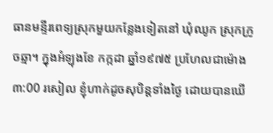ធានមន្ទីរពេទ្យស្រុកមួយកន្លែងទៀតនៅ ឃុំឈូក ស្រុកក្រូចឆ្មា។ ក្នុងអំឡុងខែ កក្កដា ឆ្នាំ១៩៧៥ ប្រហែលជាម៉ោង ៣:00 រសៀល ខ្ញុំហាក់ដូចសុបិន្តទាំងថ្ងៃ ដោយបានឃើ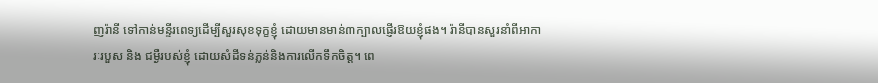ញរ៉ានី ទៅកាន់មន្ទីរពេទ្យដើម្បីសួរសុខទុក្ខខ្ញុំ ដោយមានមាន់៣ក្បាលផ្ញើរឱយខ្ញុំផង។ រ៉ានីបានសួរនាំពីអាការៈរបួស និង ជម្ងឺរបស់ខ្ញុំ ដោយសំដីទន់ភ្លន់និងការលើកទឹកចិត្ត។ ពេ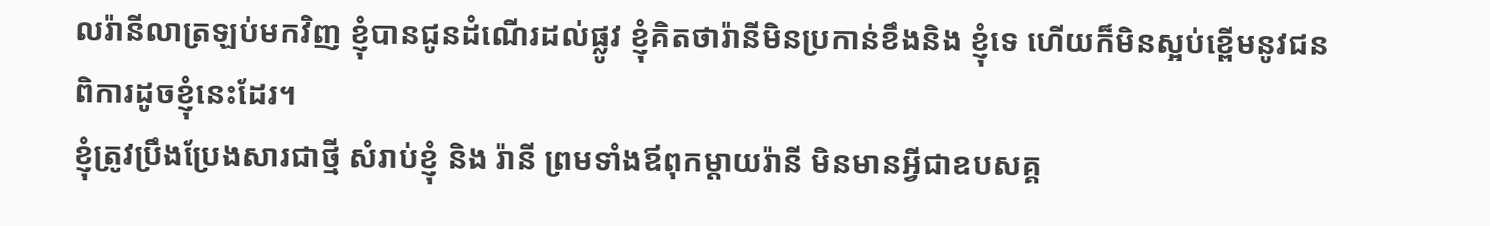លរ៉ានីលាត្រឡប់មកវិញ ខ្ញុំបានជូនដំណើរដល់ផ្លូវ ខ្ញុំគិតថារ៉ានីមិនប្រកាន់ខឹងនិង ខ្ញុំទេ ហើយក៏មិនស្អប់ខ្ពើមនូវជនពិការដូចខ្ញុំនេះដែរ។
ខ្ញុំត្រូវប្រឹងប្រែងសារជាថ្មី សំរាប់ខ្ញុំ និង រ៉ានី ព្រមទាំងឪពុកម្តាយរ៉ានី មិនមានអ្វីជាឧបសគ្គ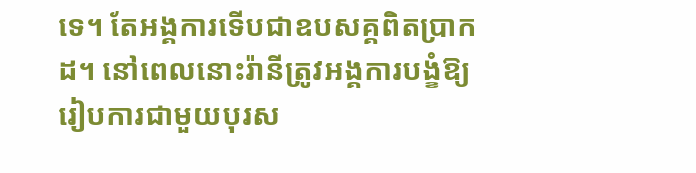ទេ។ តែអង្គការទើបជាឧបសគ្គពិតប្រាកដ។ នៅពេលនោះរ៉ានីត្រូវអង្គការបង្ខំឱ្យរៀបការជាមួយបុរស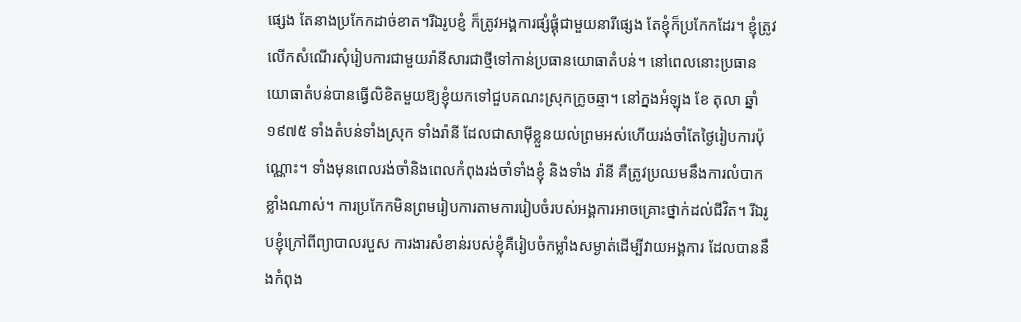ផ្សេង តែនាងប្រកែកដាច់ខាត។រីឯរូបខ្ញំ ក៏ត្រូវអង្គការផ្សំផ្គុំជាមួយនារីផ្សេង តែខ្ញុំក៏ប្រកែកដែរ។ ខ្ញុំត្រូវលើកសំណើរសុំរៀបការជាមួយរ៉ានីសារជាថ្មីទៅកាន់ប្រធានយោធាតំបន់។ នៅពេលនោះប្រធានយោធាតំបន់បានធ្វើលិខិតមួយឱ្យខ្ញុំយកទៅជួបគណះស្រុកក្រូចឆ្មា។ នៅក្នងអំឡុង ខែ តុលា ឆ្នាំ ១៩៧៥ ទាំងតំបន់ទាំងស្រុក ទាំងរ៉ានី ដែលជាសាម៉ីខ្លួនយល់ព្រមអស់ហើយរង់ចាំតែថ្ងៃរៀបការប៉ុណ្ណោះ។ ទាំងមុនពេលរង់ចាំនិងពេលកំពុងរង់ចាំទាំងខ្ញុំ និងទាំង រ៉ានី គឺត្រូវប្រឈមនឹងការលំបាកខ្លាំងណាស់។ ការប្រកែកមិនព្រមរៀបការតាមការរៀបចំរបស់អង្គការអាចគ្រោះថ្នាក់ដល់ជីវិត។ រីឯរូបខ្ញុំក្រៅពីព្យាបាលរបួស ការងារសំខាន់របស់ខ្ញុំគឺរៀបចំកម្លាំងសម្ងាត់ដើម្បីវាយអង្គការ ដែលបាននឹងកំពុង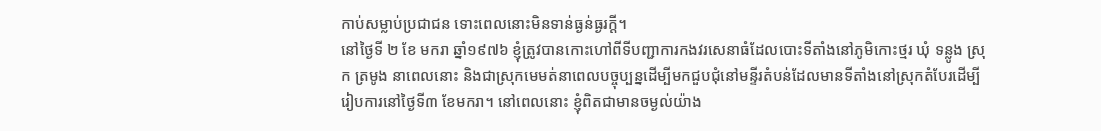កាប់សម្លាប់ប្រជាជន ទោះពេលនោះមិនទាន់ធ្ងន់ធ្ងរក្តី។
នៅថ្ងៃទី ២ ខែ មករា ឆ្នាំ១៩៧៦ ខ្ញុំត្រូវបានកោះហៅពីទីបញ្ជាការកងវរសេនាធំដែលបោះទីតាំងនៅភូមិកោះថ្មរ ឃុំ ទន្លូង ស្រុក ត្រមូង នាពេលនោះ និងជាស្រុកមេមត់នាពេលបច្ចុប្បន្នដើម្បីមកជួបជុំនៅមន្ទីរតំបន់ដែលមានទីតាំងនៅស្រុកតំបែរដើម្បីរៀបការនៅថ្ងៃទី៣ ខែមករា។ នៅពេលនោះ ខ្ញុំពិតជាមានចម្ងល់យ៉ាង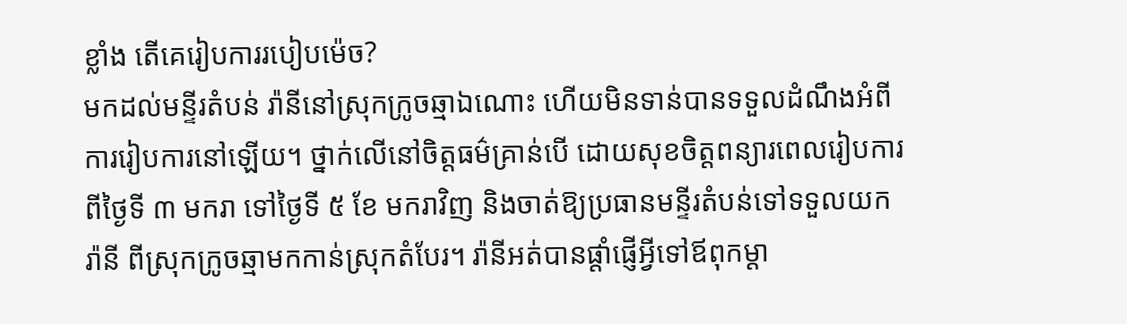ខ្លាំង តើគេរៀបការរបៀបម៉េច?
មកដល់មន្ទីរតំបន់ រ៉ានីនៅស្រុកក្រូចឆ្មាឯណោះ ហើយមិនទាន់បានទទួលដំណឹងអំពីការរៀបការនៅឡើយ។ ថ្នាក់លើនៅចិត្តធម៌គ្រាន់បើ ដោយសុខចិត្តពន្យារពេលរៀបការពីថ្ងៃទី ៣ មករា ទៅថ្ងៃទី ៥ ខែ មករាវិញ និងចាត់ឱ្យប្រធានមន្ទីរតំបន់ទៅទទួលយករ៉ានី ពីស្រុកក្រូចឆ្មាមកកាន់ស្រុកតំបែរ។ រ៉ានីអត់បានផ្តាំផ្ញើអ្វីទៅឪពុកម្តា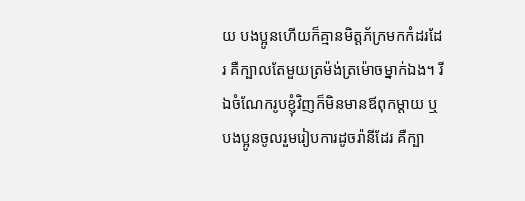យ បងប្អូនហើយក៏គ្មានមិត្តភ័ក្រមកកំដរដែរ គឺក្បាលតែមួយត្រម៉ង់ត្រម៉ោចម្នាក់ឯង។ រីឯចំណែករូបខ្ញុំវិញក៏មិនមានឪពុកម្តាយ ឬបងប្អូនចូលរួមរៀបការដូចរ៉ានីដែរ គឺក្បា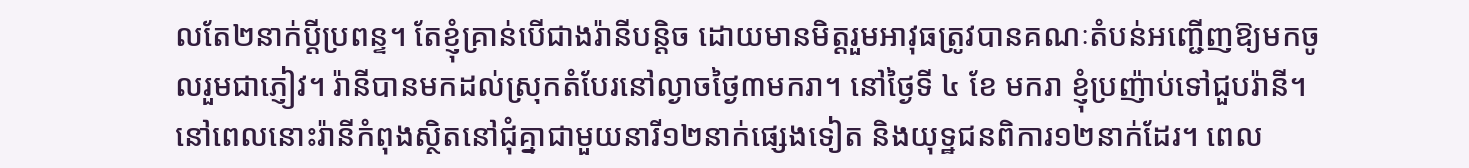លតែ២នាក់ប្តីប្រពន្ទ។ តែខ្ញុំគ្រាន់បើជាងរ៉ានីបន្តិច ដោយមានមិត្តរួមអាវុធត្រូវបានគណៈតំបន់អញ្ជើញឱ្យមកចូលរួមជាភ្ញៀវ។ រ៉ានីបានមកដល់ស្រុកតំបែរនៅល្ងាចថ្ងៃ៣មករា។ នៅថ្ងៃទី ៤ ខែ មករា ខ្ញុំប្រញ៉ាប់ទៅជួបរ៉ានី។ នៅពេលនោះរ៉ានីកំពុងស្ថិតនៅជុំគ្នាជាមួយនារី១២នាក់ផ្សេងទៀត និងយុទ្ឋជនពិការ១២នាក់ដែរ។ ពេល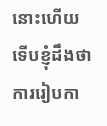នោះហើយទើបខ្ញុំដឹងថាការរៀបកា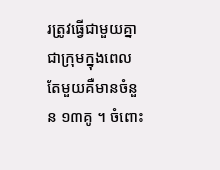រត្រូវធ្វើជាមួយគ្នាជាក្រុមក្នុងពេលតែមួយគឺមានចំនួន ១៣គូ ។ ចំពោះ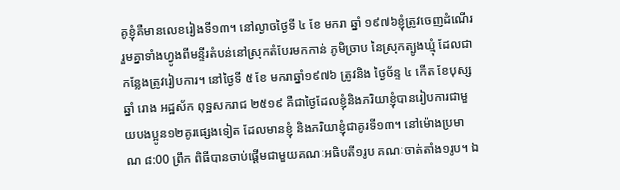គូខ្ញុំគឺមានលេខរៀងទី១៣។ នៅល្ងាចថ្ងៃទី ៤ ខែ មករា ឆ្នាំ ១៩៧៦ខ្ញុំត្រូវចេញដំណើររួមគ្នាទាំងហ្វូងពីមន្ទីរតំបន់នៅស្រុកតំបែរមកកាន់ ភូមិច្រាប នៃស្រុកត្បូងឃ្មុំ ដែលជាកន្លែងត្រូវរៀបការ។ នៅថ្ងៃទី ៥ ខែ មករាឆ្នាំ១៩៧៦ ត្រូវនិង ថ្ងៃច័ន្ទ ៤ កើត ខែបុស្ស ឆ្នាំ រោង អដ្ឋស័ក ពុទ្ឋសករាជ ២៥១៩ គឺជាថ្ងៃដែលខ្ញុំនិងភរិយាខ្ញុំបានរៀបការជាមួយបងប្អូន១២គូរផ្សេងទៀត ដែលមានខ្ញុំ និងភរិយាខ្ញុំជាគូរទី១៣។ នៅម៉ោងប្រមាណ ៨:00 ព្រឹក ពិធីបានចាប់ផ្តើមជាមួយគណៈអធិបតី១រូប គណៈចាត់តាំង១រូប។ ឯ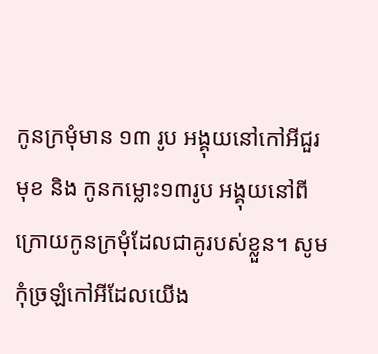កូនក្រមុំមាន ១៣ រូប អង្គុយនៅកៅអីជួរមុខ និង កូនកម្លោះ១៣រូប អង្គុយនៅពីក្រោយកូនក្រមុំដែលជាគូរបស់ខ្លួន។ សូមកុំច្រឡំកៅអីដែលយើង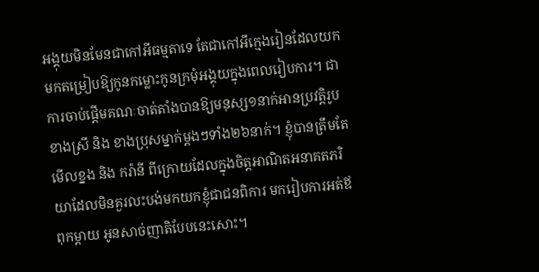អង្គុយមិនមែនជាកៅអីធម្មតាទេ តែជាកៅអីក្មេងរៀនដែលយកមកតម្រៀបឱ្យកូនកម្លោះកូនក្រមុំអង្គុយក្នុងពេលរៀបការ។ ជាការចាប់ផ្តើមគណៈចាត់តាំងបានឱ្យមនុស្ស១នាក់អានប្រវត្តិរូបខាងស្រី និង ខាងប្រុសម្នាក់ម្ដងៗទាំង២៦នាក់។ ខ្ញុំបានត្រឹមតែមើលខ្នង និង ករ៉ានី ពីក្រោយដែលក្នុងចិត្តអាណិតអនាគតភរិយាដែលមិនគួរលះបង់មកយកខ្ញុំជាជនពិការ មករៀបការអត់ឪពុកម្តាយ អូនសាច់ញាតិបែបនេះសោះ។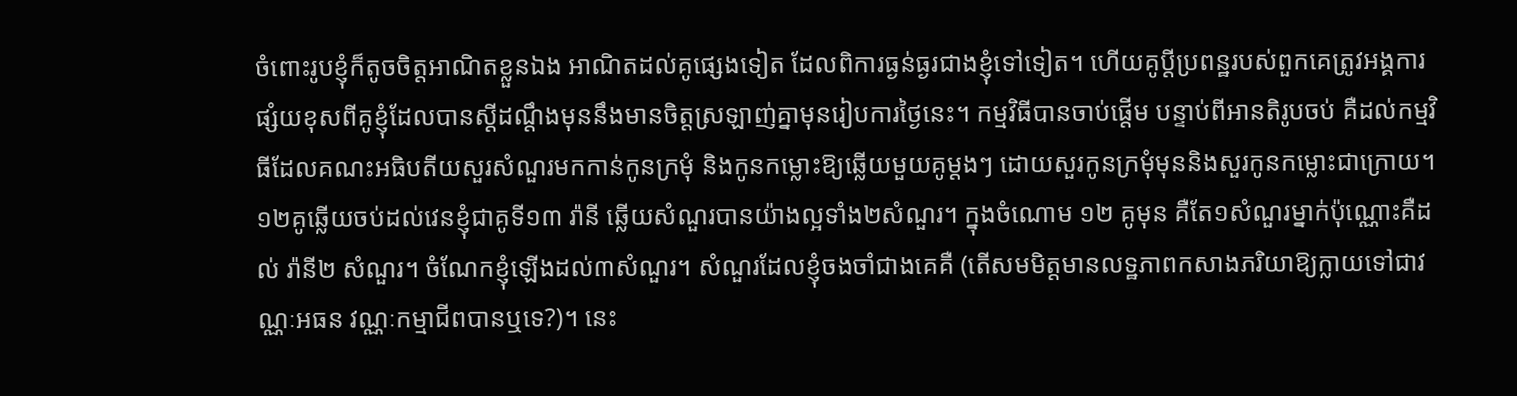ចំពោះរូបខ្ញុំក៏តូចចិត្តអាណិតខ្លួនឯង អាណិតដល់គូផ្សេងទៀត ដែលពិការធ្ងន់ធ្ងរជាងខ្ញុំទៅទៀត។ ហើយគូប្តីប្រពន្ឋរបស់ពួកគេត្រូវអង្គការផ្សំយខុសពីគូខ្ញុំដែលបានស្ដីដណ្តឹងមុននឹងមានចិត្តស្រឡាញ់គ្នាមុនរៀបការថ្ងៃនេះ។ កម្មវិធីបានចាប់ផ្តើម បន្ទាប់ពីអានតិរូបចប់ គឺដល់កម្មវិធីដែលគណះអធិបតីយសួរសំណួរមកកាន់កូនក្រមុំ និងកូនកម្លោះឱ្យឆ្លើយមួយគូម្ដងៗ ដោយសួរកូនក្រមុំមុននិងសួរកូនកម្លោះជាក្រោយ។ ១២គូឆ្លើយចប់ដល់វេនខ្ញុំជាគូទី១៣ រ៉ានី ឆ្លើយសំណួរបានយ៉ាងល្អទាំង២សំណួរ។ ក្នុងចំណោម ១២ គូមុន គឺតែ១សំណួរម្នាក់ប៉ុណ្ណោះគឺដល់ រ៉ានី២ សំណួរ។ ចំណែកខ្ញុំឡើងដល់៣សំណួរ។ សំណួរដែលខ្ញុំចងចាំជាងគេគឺ (តើសមមិត្តមានលទ្ឋភាពកសាងភរិយាឱ្យក្លាយទៅជាវណ្ណៈអធន វណ្ណៈកម្មាជីពបានឬទេ?)។ នេះ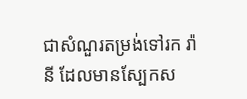ជាសំណួរតម្រង់ទៅរក រ៉ានី ដែលមានស្បែកស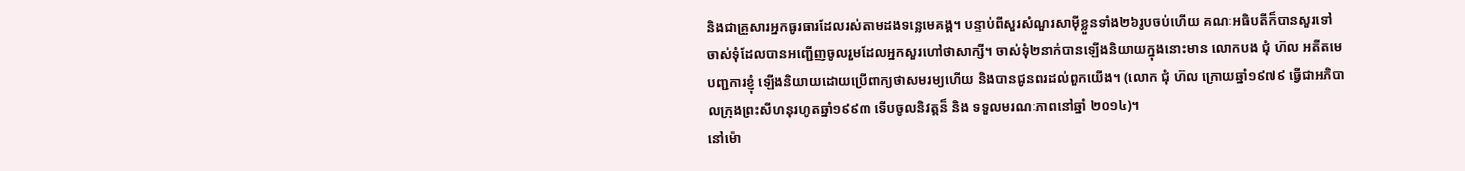និងជាគ្រួសារអ្នកធូរធារដែលរស់តាមដងទន្លេមេគង្គ។ បន្ទាប់ពីសួរសំណួរសាម៉ីខ្លួនទាំង២៦រូបចប់ហើយ គណៈអធិបតីក៏បានសួរទៅចាស់ទុំដែលបានអញ្ជើញចូលរួមដែលអ្នកសួរហៅថាសាក្សី។ ចាស់ទុំ២នាក់បានឡើងនិយាយក្នុងនោះមាន លោកបង ជុំ ហ៊ល អតីតមេបញ្ជការខ្ញុំ ឡើងនិយាយដោយប្រើពាក្យថាសមរម្យហើយ និងបានជូនពរដល់ពួកយើង។ (លោក ជុំ ហ៊ល ក្រោយឆ្នាំ១៩៧៩ ធ្វើជាអភិបាលក្រុងព្រះសីហនុរហូតឆ្នាំ១៩៩៣ ទើបចូលនិវត្តន៏ និង ទទួលមរណៈភាពនៅឆ្នាំ ២០១៤)។
នៅម៉ោ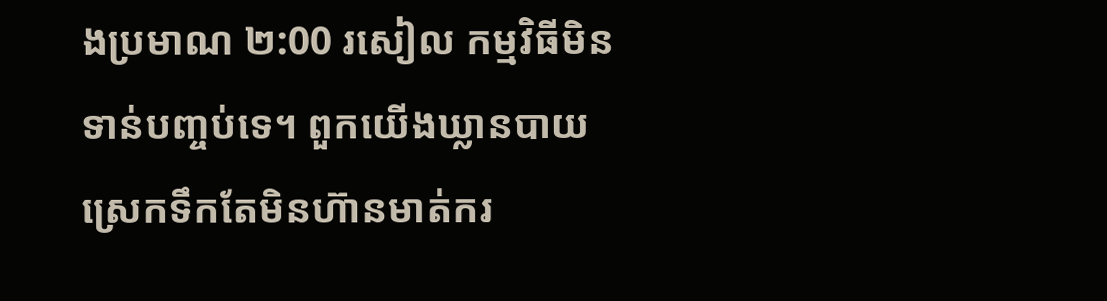ងប្រមាណ ២:00 រសៀល កម្មវិធីមិនទាន់បញ្ចប់ទេ។ ពួកយើងឃ្លានបាយ ស្រេកទឹកតែមិនហ៊ានមាត់ករ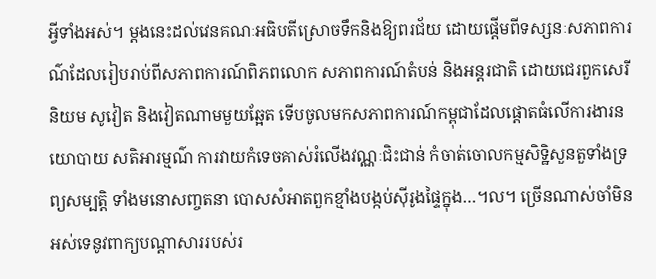អ្វីទាំងអស់។ ម្តងនេះដល់វេនគណៈអធិបតីស្រោចទឹកនិងឱ្យពរជ័យ ដោយផ្តើមពីទស្សនៈសភាពការណ៌ដែលរៀបរាប់ពីសភាពការណ៍ពិភពលោក សភាពការណ៍តំបន់ និងអន្តរជាតិ ដោយជេរពួកសេរីនិយម សូវៀត និងវៀតណាមមួយឆ្អែត ទើបចូលមកសភាពការណ៍កម្ពុជាដែលផ្តោតធំលើការងារនយោបាយ សតិអារម្មណ៌ ការវាយកំទេចគាស់រំលើងវណ្ណៈជិះជាន់ កំចាត់ចោលកម្មសិទ្ឋិសួនតួទាំងទ្រព្យសម្បតិ្ត ទាំងមនោសញ្ចតនា បោសសំអាតពួកខ្មាំងបង្កប់ស៊ីរូងផ្ទៃក្នុង…។ល។ ច្រើនណាស់ចាំមិនអស់ទេនូវពាក្យបណ្តាសាររបស់រ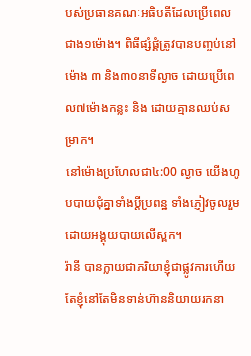បស់ប្រធានគណៈអធិបតីដែលប្រើពេលជាង១ម៉ោង។ ពិធីផ្សំផ្គំត្រូវបានបញ្ចប់នៅម៉ោង ៣ និង៣០នាទីល្ងាច ដោយប្រើពេល៧ម៉ោងកន្លះ និង ដោយគ្មានឈប់សម្រាក។
នៅម៉ោងប្រហែលជា៤:00 ល្ងាច យើងហូបបាយជុំគ្នាទាំងប្តីប្រពន្ឋ ទាំងភ្ញៀវចូលរួម ដោយអង្គុយបាយលើស្ពក។
រ៉ានី បានក្លាយជាភរិយាខ្ញុំជាផ្លូវការហើយ តែខ្ញុំនៅតែមិនទាន់ហ៊ាននិយាយរកនា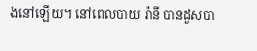ងនៅឡើយ។ នៅពេលបាយ រ៉ានី បានដួសបា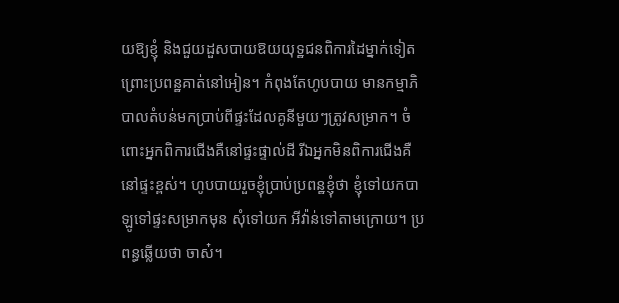យឱ្យខ្ញុំ និងជួយដួសបាយឱយយុទ្ឋជនពិការដៃម្នាក់ទៀត ព្រោះប្រពន្ឋគាត់នៅអៀន។ កំពុងតែហូបបាយ មានកម្មាភិបាលតំបន់មកប្រាប់ពីផ្ទះដែលគូនីមួយៗត្រូវសម្រាក។ ចំពោះអ្នកពិការជើងគឺនៅផ្ទះផ្ទាល់ដី រីឯអ្នកមិនពិការជើងគឺនៅផ្ទះខ្ពស់។ ហូបបាយរួចខ្ញុំប្រាប់ប្រពន្ឋខ្ញុំថា ខ្ញុំទៅយកបាឡូទៅផ្ទះសម្រាកមុន សុំទៅយក អីវ៉ាន់ទៅតាមក្រោយ។ ប្រពន្ធឆ្លើយថា ចាស៎។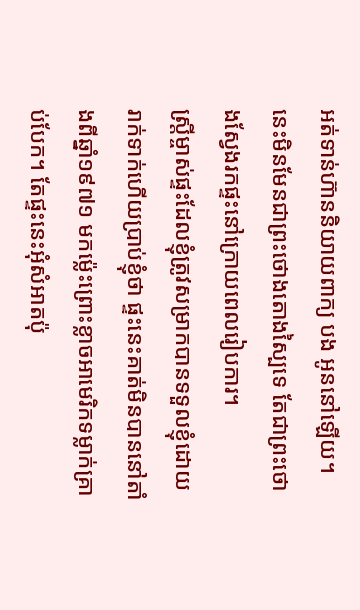អត់ទាន់ហ៊ាននិយាយពាក្យ បង អូននៅឡើយ។ នេះមិនមែនជាព្រះថោងតោងស្បៃទេ តែជាព្រះថោងស្វែងរកផ្ទះនៅក្រោយពេលរៀបការ។
ស្ត្រីម្ចាស់ផ្ទះដែលខ្ញុំត្រូវសម្រាកបានទទួលខ្ញុំដោយរាក់ទាក់ហើយប្រាប់ខ្ញុំថា ផ្ទះនេះគាត់មិនបាននៅតាំងពីឆ្នាំ១៩៧១ មកម៉្លេះព្រោះខ្លាចអាមេរិកទម្លាក់គ្រាប់បែក។ តែផ្ទះនេះអុំសំអាតប៉ុ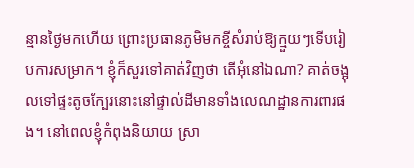ន្មានថ្ងៃមកហើយ ព្រោះប្រធានភូមិមកខ្ចីសំរាប់ឱ្យក្មួយៗទើបរៀបការសម្រាក។ ខ្ញុំក៏សួរទៅគាត់វិញថា តើអុំនៅឯណា? គាត់ចង្អុលទៅផ្ទះតូចក្បែរនោះនៅផ្ទាល់ដីមានទាំងលេណដ្ឋានការពារផង។ នៅពេលខ្ញុំកំពុងនិយាយ ស្រា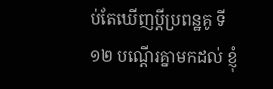ប់តែឃើញប្តីប្រពន្ឋគូ ទី១២ បណ្តើរគ្នាមកដល់ ខ្ញុំ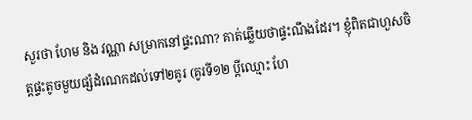សួរថា ហែម និង វណ្ណា សម្រាកនៅផ្ទះណា? គាត់ឆ្លើយថាផ្ទះណឹងដែរ។ ខ្ញុំពិតជាហួសចិត្តផ្ទះតូចមួយផ្សំដំណេកដល់ទៅ២គូរ (គូរទី១២ ប្តីឈ្មោះ ហែ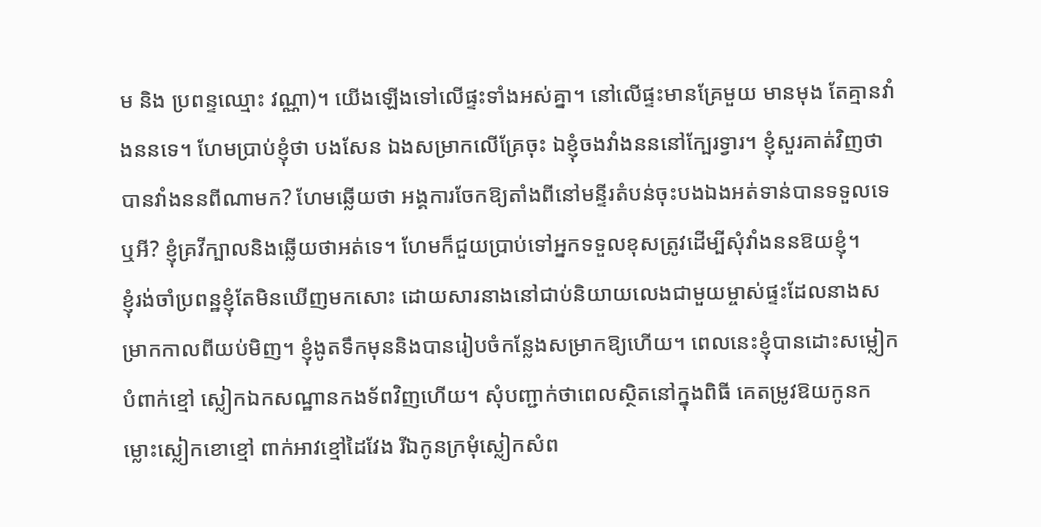ម និង ប្រពន្ទឈ្មោះ វណ្ណា)។ យើងឡើងទៅលើផ្ទះទាំងអស់គ្នា។ នៅលើផ្ទះមានគ្រែមួយ មានមុង តែគ្មានវាំងននទេ។ ហែមប្រាប់ខ្ញុំថា បងសែន ឯងសម្រាកលើគ្រែចុះ ឯខ្ញុំចងវាំងនននៅក្បែរទ្វារ។ ខ្ញុំសួរគាត់វិញថាបានវាំងននពីណាមក? ហែមឆ្លើយថា អង្គការចែកឱ្យតាំងពីនៅមន្ទីរតំបន់ចុះបងឯងអត់ទាន់បានទទួលទេឬអី? ខ្ញុំគ្រវីក្បាលនិងឆ្លើយថាអត់ទេ។ ហែមក៏ជួយប្រាប់ទៅអ្នកទទួលខុសត្រូវដើម្បីសុំវាំងននឱយខ្ញុំ។
ខ្ញុំរង់ចាំប្រពន្ឋខ្ញុំតែមិនឃើញមកសោះ ដោយសារនាងនៅជាប់និយាយលេងជាមួយម្ចាស់ផ្ទះដែលនាងសម្រាកកាលពីយប់មិញ។ ខ្ញុំងូតទឹកមុននិងបានរៀបចំកន្លែងសម្រាកឱ្យហើយ។ ពេលនេះខ្ញុំបានដោះសម្លៀកបំពាក់ខ្មៅ ស្លៀកឯកសណ្ឋានកងទ័ពវិញហើយ។ សុំបញ្ជាក់ថាពេលស្ថិតនៅក្នុងពិធី គេតម្រូវឱយកូនកម្លោះស្លៀកខោខ្មៅ ពាក់អាវខ្មៅដៃវែង រីឯកូនក្រមុំស្លៀកសំព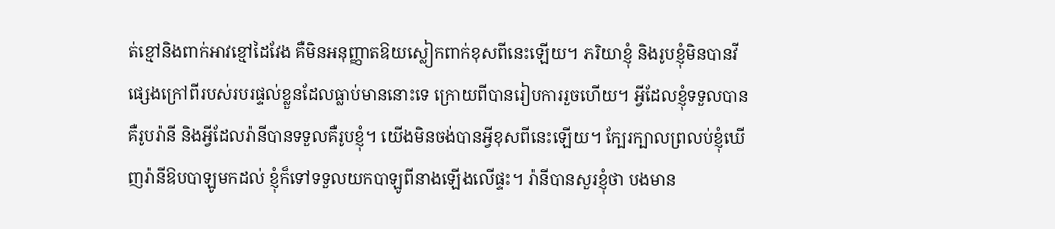ត់ខ្មៅនិងពាក់អាវខ្មៅដៃវែង គឺមិនអនុញ្ញាតឱយស្លៀកពាក់ខុសពីនេះឡើយ។ ភរិយាខ្ញុំ និងរូបខ្ញុំមិនបានវីផ្សេងក្រៅពីរបស់របរផ្ទល់ខ្លួនដែលធ្លាប់មាននោះទេ ក្រោយពីបានរៀបការរួចហើយ។ អ្វីដែលខ្ញុំទទួលបានគឺរូបរ៉ានី និងអ្វីដែលរ៉ានីបានទទួលគឺរូបខ្ញុំ។ យើងមិនចង់បានអ្វីខុសពីនេះឡើយ។ ក្បែរក្បាលព្រលប់ខ្ញុំឃើញរ៉ានីឱបបាឡូមកដល់ ខ្ញុំក៏ទៅទទួលយកបាឡូពីនាងឡើងលើផ្ទះ។ រ៉ានីបានសួរខ្ញុំថា បងមាន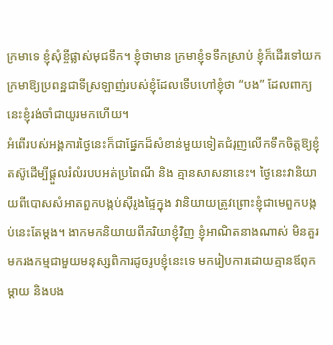ក្រមាទេ ខ្ញុំសុំខ្ចីផ្លាស់មុជទឹក។ ខ្ញុំថាមាន ក្រមាខ្ញុំទទឹកស្រាប់ ខ្ញុំក៏ដើរទៅយកក្រមាឱ្យប្រពន្ឋជាទីស្រឡាញ់របស់ខ្ញុំដែលទើបហៅខ្ញុំថា “បង” ដែលពាក្យនេះខ្ញុំរង់ចាំជាយូរមកហើយ។
អំពើរបស់អង្គការថ្ងៃនេះក៏ជាផ្នែកដ៏សំខាន់មួយទៀតជំរុញលើកទឹកចិត្តឱ្យខ្ញុំតស៊ូដើម្បីផ្តួលរំលំរបបអត់ប្រពៃណី និង គ្មានសាសនានេះ។ ថ្ងៃនេះវានិយាយពីបោសសំអាតពួកបង្កប់ស៊ីរូងផ្ទៃក្នុង វានិយាយត្រូវព្រោះខ្ញុំជាមេពួកបង្កប់នេះតែម្តង។ ងាកមកនិយាយពីភរិយាខ្ញុំវិញ ខ្ញុំអាណិតនាងណាស់ មិនគួរមករងកម្មជាមួយមនុស្សពិការដូចរូបខ្ញុំនេះទេ មករៀបការដោយគ្មានឪពុកម្តាយ និងបង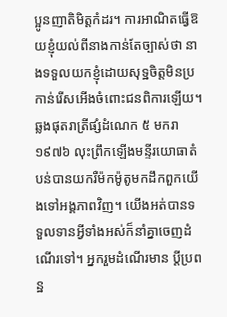ប្អូនញាតិមិត្តកំដរ។ ការអាណិតធ្វើឱយខ្ញុំយល់ពីនាងកាន់តែច្បាស់ថា នាងទទួលយកខ្ញុំដោយសុទ្ឋចិត្តមិនប្រកាន់រើសអើងចំពោះជនពិការឡើយ។ ឆ្លងផុតរាត្រីផ្សំដំណេក ៥ មករា ១៩៧៦ លុះព្រឹកឡើងមន្ទីរយោធាតំបន់បានយករឺម៉កម៉ូតូមកដឹកពួកយើងទៅអង្គភាពវិញ។ យើងអត់បានទទួលទានអ្វីទាំងអស់ក៏នាំគ្នាចេញដំណើរទៅ។ អ្នករួមដំណើរមាន ប្តីប្រពន្ឋ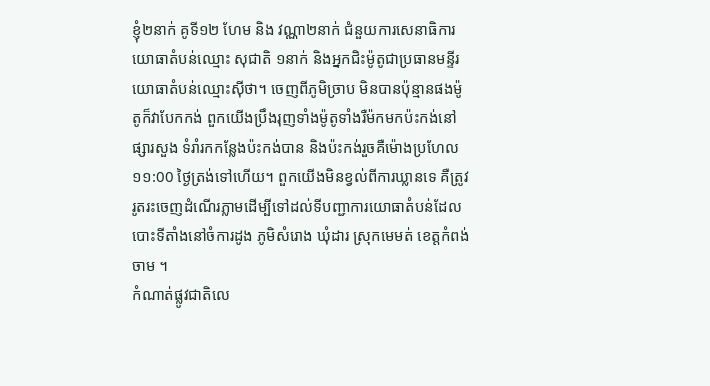ខ្ញុំ២នាក់ គូទី១២ ហែម និង វណ្ណា២នាក់ ជំនួយការសេនាធិការយោធាតំបន់ឈ្មោះ សុជាតិ ១នាក់ និងអ្នកជិះម៉ូតូជាប្រធានមន្ទីរយោធាតំបន់ឈ្មោះស៊ីថា។ ចេញពីភូមិច្រាប មិនបានប៉ុន្មានផងម៉ូតូក៏វាបែកកង់ ពួកយើងប្រឹងរុញទាំងម៉ូតូទាំងរឺម៉កមកប៉ះកង់នៅផ្សារសួង ទំរាំរកកន្លែងប៉ះកង់បាន និងប៉ះកង់រួចគឺម៉ោងប្រហែល ១១:00 ថ្ងៃត្រង់ទៅហើយ។ ពួកយើងមិនខ្វល់ពីការឃ្លានទេ គឺត្រូវរូតរះចេញដំណើរភ្លាមដើម្បីទៅដល់ទីបញ្ជាការយោធាតំបន់ដែលបោះទីតាំងនៅចំការដូង ភូមិសំរោង ឃុំដារ ស្រុកមេមត់ ខេត្តកំពង់ចាម ។
កំណាត់ផ្លូវជាតិលេ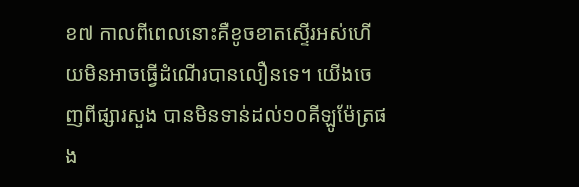ខ៧ កាលពីពេលនោះគឺខូចខាតស្ទើរអស់ហើយមិនអាចធ្វើដំណើរបានលឿនទេ។ យើងចេញពីផ្សារសួង បានមិនទាន់ដល់១០គីឡូម៉ែត្រផង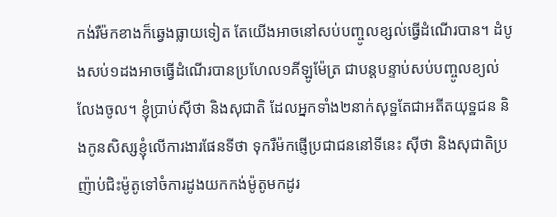កង់រឺម៉កខាងក៏ឆ្វេងធ្លាយទៀត តែយើងអាចនៅសប់បញ្ចូលខ្សល់ធ្វើដំណើរបាន។ ដំបូងសប់១ដងអាចធ្វើដំណើរបានប្រហែល១គីឡូម៉ែត្រ ជាបន្តបន្ទាប់សប់បញ្ចូលខ្យល់លែងចូល។ ខ្ញុំប្រាប់ស៊ីថា និងសុជាតិ ដែលអ្នកទាំង២នាក់សុទ្ឋតែជាអតីតយុទ្ឋជន និងកូនសិស្សខ្ញុំលើការងារផែនទីថា ទុករឺម៉កផ្ញើប្រជាជននៅទីនេះ ស៊ីថា និងសុជាតិប្រញ៉ាប់ជិះម៉ូតូទៅចំការដូងយកកង់ម៉ូតូមកដូរ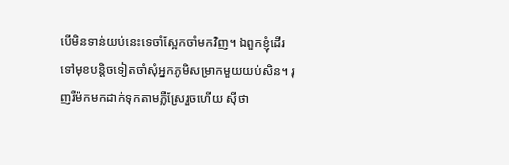បើមិនទាន់យប់នេះទេចាំស្អែកចាំមកវិញ។ ឯពួកខ្ញុំដើរទៅមុខបន្តិចទៀតចាំសុំអ្នកភូមិសម្រាកមួយយប់សិន។ រុញរឺម៉កមកដាក់ទុកតាមភ្លឺស្រែរួចហើយ ស៊ីថា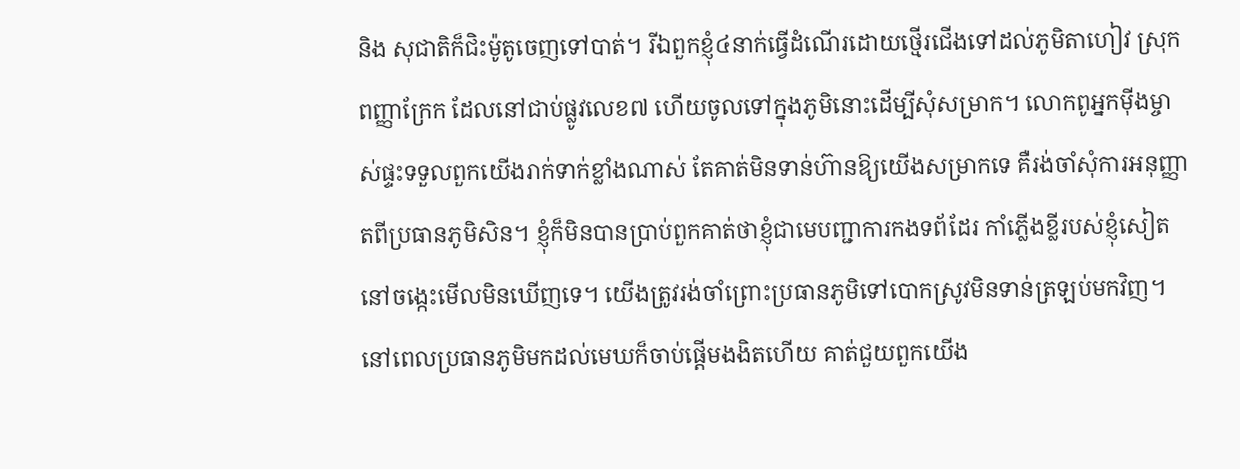និង សុជាតិក៏ជិះម៉ូតូចេញទៅបាត់។ រីឯពួកខ្ញុំ៤នាក់ធ្វើដំណើរដោយថ្មើរជើងទៅដល់ភូមិតាហៀវ ស្រុក ពញ្ញាក្រែក ដែលនៅជាប់ផ្លូវលេខ៧ ហើយចូលទៅក្នុងភូមិនោះដើម្បីសុំសម្រាក។ លោកពូអ្នកម៉ីងម្ចាស់ផ្ទះទទួលពួកយើងរាក់ទាក់ខ្លាំងណាស់ តែគាត់មិនទាន់ហ៊ានឱ្យយើងសម្រាកទេ គឺរង់ចាំសុំការអនុញ្ញាតពីប្រធានភូមិសិន។ ខ្ញុំក៏មិនបានប្រាប់ពួកគាត់ថាខ្ញុំជាមេបញ្ជាការកងទព័ដែរ កាំភ្លើងខ្លីរបស់ខ្ញុំសៀតនៅចង្កេះមើលមិនឃើញទេ។ យើងត្រូវរង់ចាំព្រោះប្រធានភូមិទៅបោកស្រូវមិនទាន់ត្រឡប់មកវិញ។ នៅពេលប្រធានភូមិមកដល់មេឃក៏ចាប់ផ្តើមងងិតហើយ គាត់ជួយពួកយើង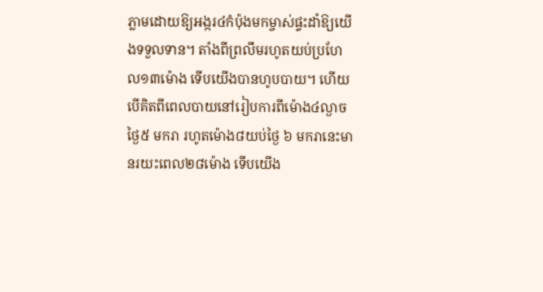ភ្លាមដោយឱ្យអង្ករ៤កំប៉ុងមកម្ចាស់ផ្ទះដាំឱ្យយើងទទួលទាន។ តាំងពីព្រលឹមរហូតយប់ប្រហែល១៣ម៉ោង ទើបយើងបានហូបបាយ។ ហើយបើគិតពីពេលបាយនៅរៀបការពីម៉ោង៤ល្ងាចថ្ងៃ៥ មករា រហូតម៉ោង៨យប់ថ្ងៃ ៦ មករានេះមានរយះពេល២៨ម៉ោង ទើបយើង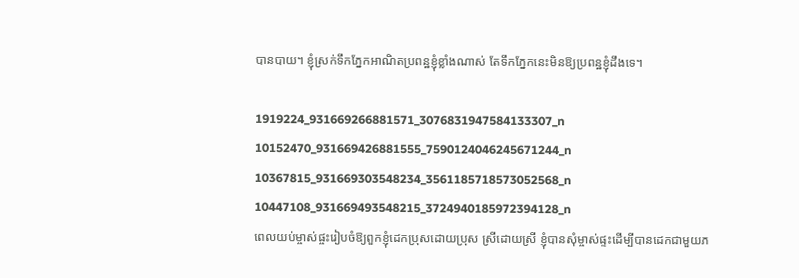បានបាយ។ ខ្ញុំស្រក់ទឹកភ្នែកអាណិតប្រពន្ឋខ្ញុំខ្លាំងណាស់ តែទឹកភ្នែកនេះមិនឱ្យប្រពន្ឋខ្ញុំដឹងទេ។

1919224_931669266881571_3076831947584133307_n 10152470_931669426881555_7590124046245671244_n 10367815_931669303548234_3561185718573052568_n 10447108_931669493548215_3724940185972394128_n
ពេលយប់ម្ចាស់ផ្ចះរៀបចំឱ្យពួកខ្ញុំដេកប្រុសដោយប្រុស ស្រីដោយស្រី ខ្ញុំបានសុំម្ចាស់ផ្ទះដើម្បីបានដេកជាមួយភ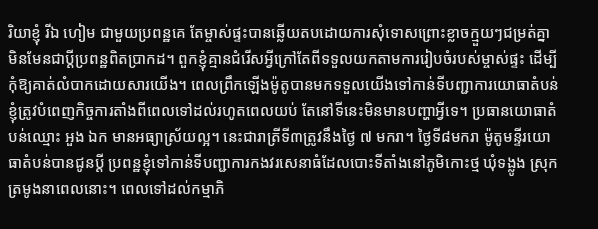រិយាខ្ញុំ រីឯ ហៀម ជាមួយប្រពន្ឋគេ តែម្ចាស់ផ្ទះបានឆ្លើយតបដោយការសុំទោសព្រោះខ្លាចក្មួយៗជម្រត់គ្នាមិនមែនជាប្តីប្រពន្ឋពិតប្រាកដ។ ពួកខ្ញុំគ្មានជំរើសអ្វីក្រៅតែពីទទួលយកតាមការរៀបចំរបស់ម្ចាស់ផ្ទះ ដើម្បីកុំឱ្យគាត់លំបាកដោយសារយើង។ ពេលព្រឹកឡើងម៉ូតូបានមកទទួលយើងទៅកាន់ទីបញ្ជាការយោធាតំបន់ ខ្ញុំត្រូវបំពេញកិច្ចការតាំងពីពេលទៅដល់រហូតពេលយប់ តែនៅទីនេះមិនមានបញ្ហាអ្វីទេ។ ប្រធានយោធាតំបន់ឈ្មោះ អួង ឯក មានអធ្យាស្រ័យល្អ។ នេះជារាត្រីទី៣ត្រូវនឹងថ្ងៃ ៧ មករា។ ថ្ងៃទី៨មករា ម៉ូតូមន្ទីរយោធាតំបន់បានជូនប្តី ប្រពន្ឋខ្ញុំទៅកាន់ទីបញ្ជាការកងវរសេនាធំដែលបោះទីតាំងនៅភូមិកោះថ្ម ឃុំទង្លូង ស្រុកត្រមូងនាពេលនោះ។ ពេលទៅដល់កម្មាភិ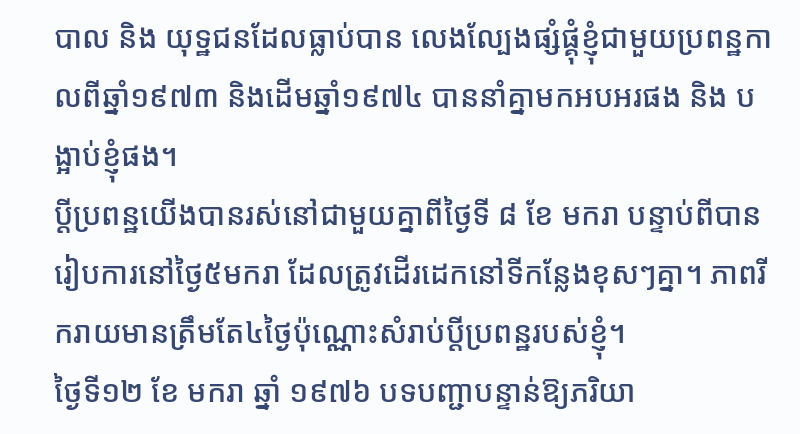បាល និង យុទ្ឋជនដែលធ្លាប់បាន លេងល្បែងផ្សំផ្គុំខ្ញុំជាមួយប្រពន្ឋកាលពីឆ្នាំ១៩៧៣ និងដើមឆ្នាំ១៩៧៤ បាននាំគ្នាមកអបអរផង និង បង្អាប់ខ្ញុំផង។
ប្តីប្រពន្ឋយើងបានរស់នៅជាមួយគ្នាពីថ្ងៃទី ៨ ខែ មករា បន្ទាប់ពីបានរៀបការនៅថ្ងៃ៥មករា ដែលត្រូវដើរដេកនៅទីកន្លែងខុសៗគ្នា។ ភាពរីករាយមានត្រឹមតែ៤ថ្ងៃប៉ុណ្ណោះសំរាប់ប្តីប្រពន្ឋរបស់ខ្ញុំ។
ថ្ងៃទី១២ ខែ មករា ឆ្នាំ ១៩៧៦ បទបញ្ជាបន្ទាន់ឱ្យភរិយា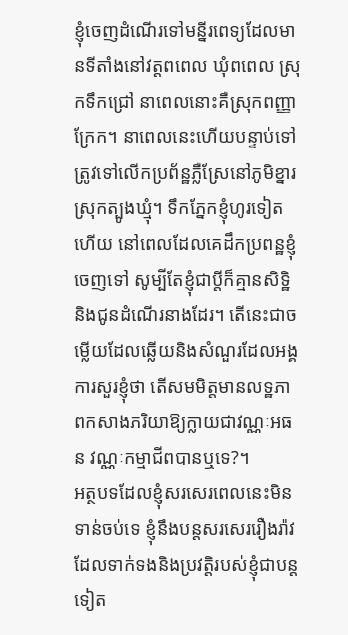ខ្ញុំចេញដំណើរទៅមន្នីរពេទ្យដែលមានទីតាំងនៅវត្តពពេល ឃុំពពេល ស្រុកទឹកជ្រៅ នាពេលនោះគឺស្រុកពញ្ញាក្រែក។ នាពេលនេះហើយបន្ទាប់ទៅត្រូវទៅលើកប្រព័ន្ឋភ្លឺស្រែនៅភូមិខ្នារ ស្រុកត្បូងឃ្មុំ។ ទឹកភ្នែកខ្ញុំហូរទៀតហើយ នៅពេលដែលគេដឹកប្រពន្ឋខ្ញុំចេញទៅ សូម្បីតែខ្ញុំជាប្តីក៏គ្មានសិទ្ឋិ និងជូនដំណើរនាងដែរ។ តើនេះជាចម្លើយដែលឆ្លើយនិងសំណួរដែលអង្គការសួរខ្ញុំថា តើសមមិត្តមានលទ្ឋភាពកសាងភរិយាឱ្យក្លាយជាវណ្ណៈអធន វណ្ណៈកម្មាជីពបានឬទេ?។
អត្ថបទដែលខ្ញុំសរសេរពេលនេះមិនទាន់ចប់ទេ ខ្ញុំនឹងបន្តសរសេររឿងរ៉ាវដែលទាក់ទងនិងប្រវតិ្តរបស់ខ្ញុំជាបន្តទៀត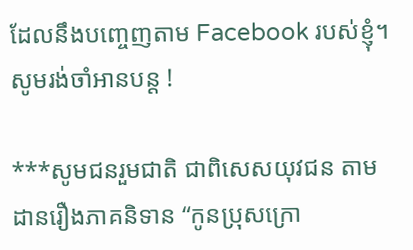ដែលនឹងបញ្ចេញតាម Facebook របស់ខ្ញុំ។
សូមរង់ចាំអានបន្ត !

***សូមជនរួមជាតិ ជាពិសេសយុវជន តាមដានរឿងភាគនិទាន “កូនប្រុសក្រោ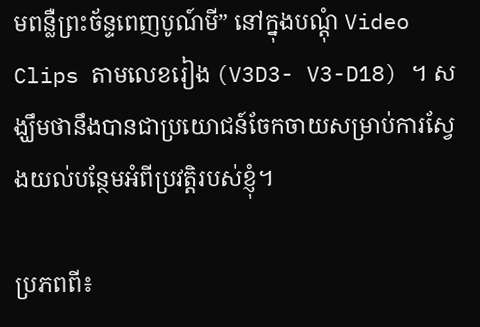មពន្លឺព្រះច័ន្ទពេញបូណ៍មី” នៅក្នុងបណ្តុំ Video Clips តាមលេខរៀង (V3D3- V3-D18) ។ សង្ឃឹមថានឹងបានជាប្រយោជន៍ចែកចាយសម្រាប់ការស្វែងយល់បន្ថែមអំពីប្រវត្តិរបស់ខ្ញុំ។

ប្រភពពី៖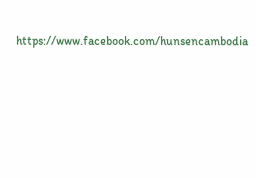https://www.facebook.com/hunsencambodia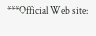***Official Web site: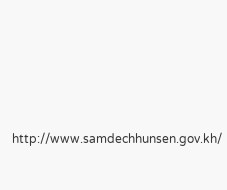http://www.samdechhunsen.gov.kh/